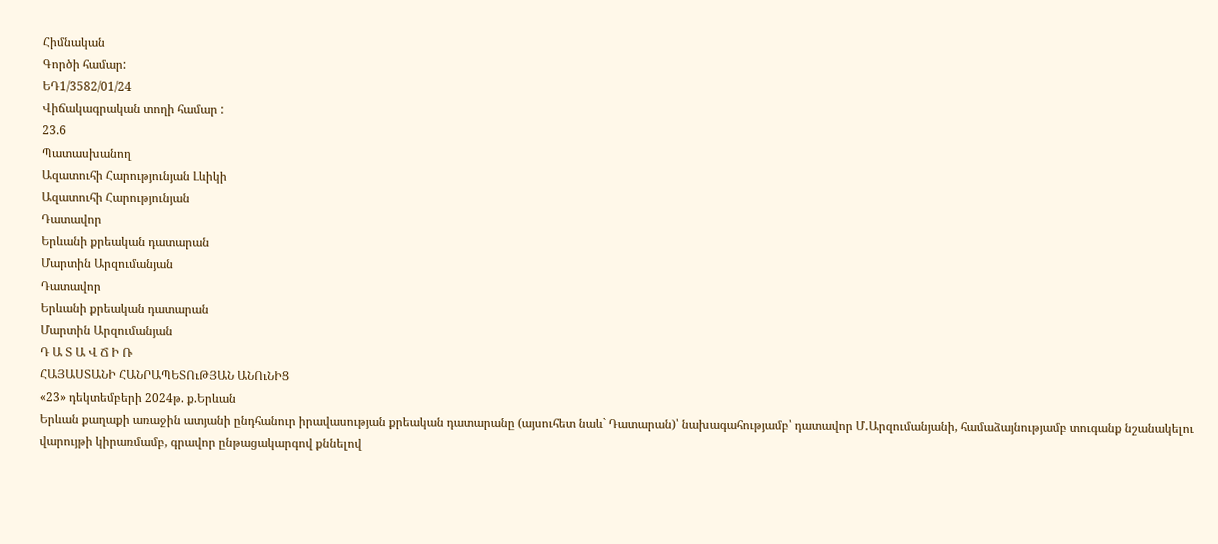Հիմնական
Գործի համար:
ԵԴ1/3582/01/24
Վիճակագրական տողի համար :
23.6
Պատասխանող
Ազատուհի Հարությունյան Լևիկի
Ազատուհի Հարությունյան
Դատավոր
Երևանի քրեական դատարան
Մարտին Արզումանյան
Դատավոր
Երևանի քրեական դատարան
Մարտին Արզումանյան
Դ Ա Տ Ա Վ Ճ Ի Ռ
ՀԱՅԱՍՏԱՆԻ ՀԱՆՐԱՊԵՏՈւԹՅԱՆ ԱՆՈւՆԻՑ
«23» դեկտեմբերի 2024թ. ք.Երևան
Երևան քաղաքի առաջին ատյանի ընդհանուր իրավասության քրեական դատարանը (այսուհետ նաև` Դատարան)՝ նախագահությամբ՝ դատավոր Մ․Արզումանյանի, համաձայնությամբ տուգանք նշանակելու վարույթի կիրառմամբ, գրավոր ընթացակարգով քննելով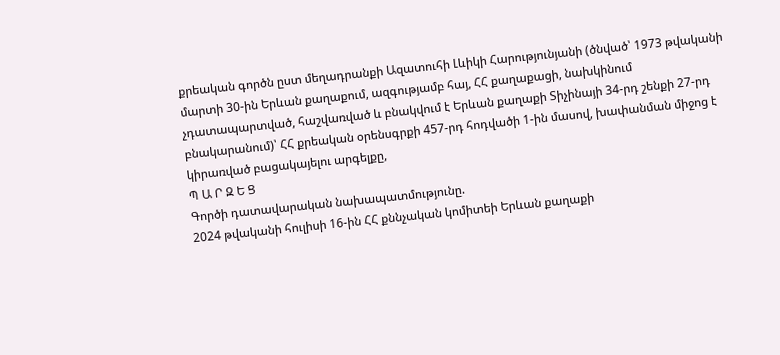քրեական գործն ըստ մեղադրանքի Ազատուհի Լևիկի Հարությունյանի (ծնված՝ 1973 թվականի մարտի 30-ին Երևան քաղաքում, ազգությամբ հայ, ՀՀ քաղաքացի, նախկինում չդատապարտված, հաշվառված և բնակվում է Երևան քաղաքի Տիչինայի 34-րդ շենքի 27-րդ բնակարանում)՝ ՀՀ քրեական օրենսգրքի 457-րդ հոդվածի 1-ին մասով, խափանման միջոց է կիրառված բացակայելու արգելքը,
Պ Ա Ր Զ Ե Ց
Գործի դատավարական նախապատմությունը.
2024 թվականի հուլիսի 16-ին ՀՀ քննչական կոմիտեի Երևան քաղաքի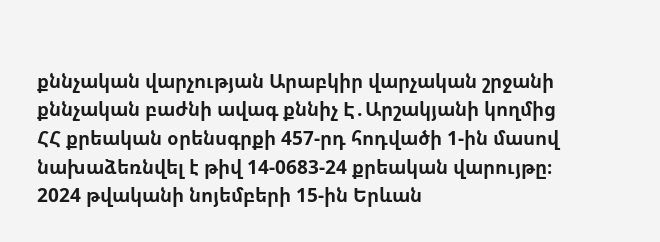քննչական վարչության Արաբկիր վարչական շրջանի քննչական բաժնի ավագ քննիչ Է․Արշակյանի կողմից ՀՀ քրեական օրենսգրքի 457-րդ հոդվածի 1-ին մասով նախաձեռնվել է թիվ 14-0683-24 քրեական վարույթը։
2024 թվականի նոյեմբերի 15-ին Երևան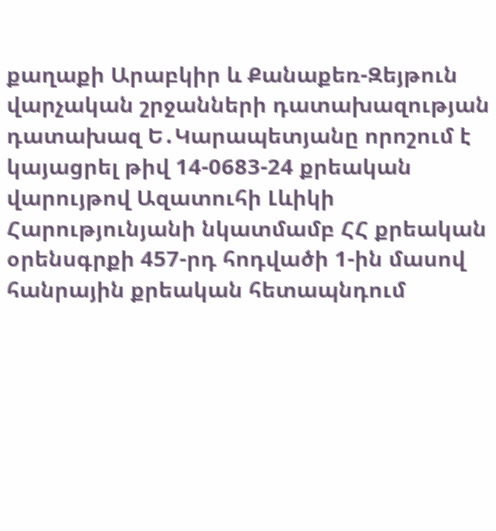քաղաքի Արաբկիր և Քանաքեռ-Զեյթուն վարչական շրջանների դատախազության դատախազ Ե․Կարապետյանը որոշում է կայացրել թիվ 14-0683-24 քրեական վարույթով Ազատուհի Լևիկի Հարությունյանի նկատմամբ ՀՀ քրեական օրենսգրքի 457-րդ հոդվածի 1-ին մասով հանրային քրեական հետապնդում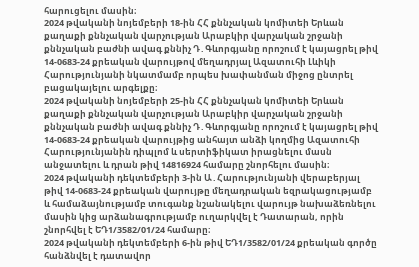հարուցելու մասին։
2024 թվականի նոյեմբերի 18-ին ՀՀ քննչական կոմիտեի Երևան քաղաքի քննչական վարչության Արաբկիր վարչական շրջանի քննչական բաժնի ավագ քննիչ Դ․Գևորգյանը որոշում է կայացրել թիվ 14-0683-24 քրեական վարույթով մեղադրյալ Ազատուհի Լևիկի Հարությունյանի նկատմամբ որպես խափանման միջոց ընտրել բացակայելու արգելքը։
2024 թվականի նոյեմբերի 25-ին ՀՀ քննչական կոմիտեի Երևան քաղաքի քննչական վարչության Արաբկիր վարչական շրջանի քննչական բաժնի ավագ քննիչ Դ․Գևորգյանը որոշում է կայացրել թիվ 14-0683-24 քրեական վարույթից անհայտ անձի կողմից Ազատուհի Հարությունյանին դիպլոմ և սերտիֆիկատ իրացնելու մասն անջատելու և դրան թիվ 14816924 համարը շնորհելու մասին։
2024 թվականի դեկտեմբերի 3-ին Ա․Հարությունյանի վերաբերյալ թիվ 14-0683-24 քրեական վարույթը մեղադրական եզրակացությամբ և համաձայնությամբ տուգանք նշանակելու վարույթ նախաձեռնելու մասին կից արձանագրությամբ ուղարկվել է Դատարան, որին շնորհվել է ԵԴ1/3582/01/24 համարը։
2024 թվականի դեկտեմբերի 6-ին թիվ ԵԴ1/3582/01/24 քրեական գործը հանձնվել է դատավոր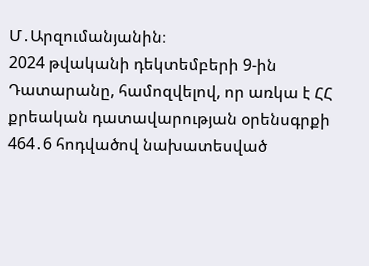Մ․Արզումանյանին։
2024 թվականի դեկտեմբերի 9-ին Դատարանը, համոզվելով, որ առկա է ՀՀ քրեական դատավարության օրենսգրքի 464․6 հոդվածով նախատեսված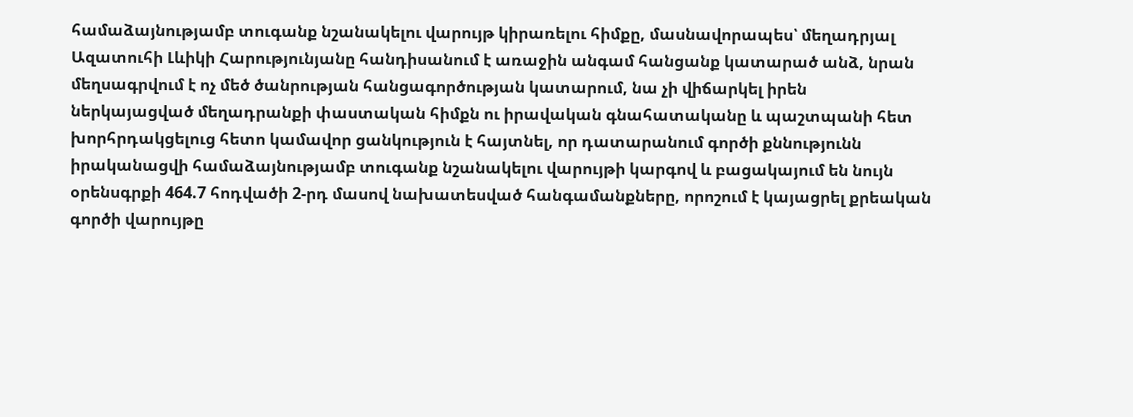համաձայնությամբ տուգանք նշանակելու վարույթ կիրառելու հիմքը, մասնավորապես՝ մեղադրյալ Ազատուհի Լևիկի Հարությունյանը հանդիսանում է առաջին անգամ հանցանք կատարած անձ, նրան մեղսագրվում է ոչ մեծ ծանրության հանցագործության կատարում, նա չի վիճարկել իրեն ներկայացված մեղադրանքի փաստական հիմքն ու իրավական գնահատականը և պաշտպանի հետ խորհրդակցելուց հետո կամավոր ցանկություն է հայտնել, որ դատարանում գործի քննությունն իրականացվի համաձայնությամբ տուգանք նշանակելու վարույթի կարգով և բացակայում են նույն օրենսգրքի 464.7 հոդվածի 2-րդ մասով նախատեսված հանգամանքները, որոշում է կայացրել քրեական գործի վարույթը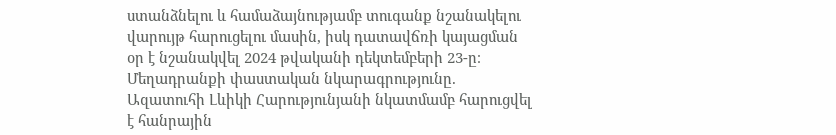ստանձնելու և համաձայնությամբ տուգանք նշանակելու վարույթ հարուցելու մասին, իսկ դատավճռի կայացման օր է նշանակվել 2024 թվականի դեկտեմբերի 23-ը։
Մեղադրանքի փաստական նկարագրությունը.
Ազատուհի Լևիկի Հարությունյանի նկատմամբ հարուցվել է հանրային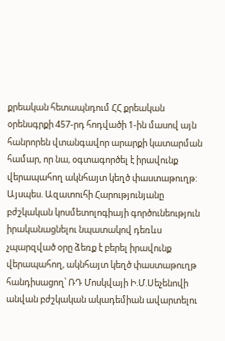քրեական հետապնդում ՀՀ քրեական օրենսգրքի 457-րդ հոդվածի 1-ին մասով այն հանրորեն վտանգավոր արարքի կատարման համար, որ նա, օգտագործել է իրավունք վերապահող ակնհայտ կեղծ փաստաթուղթ:
Այսպես. Ազատուհի Հարությունյանը բժշկական կոսմետոլոգիայի գործունեություն իրականացնելու նպատակով դեռևս չպարզված օրը ձեռք է բերել իրավունք վերապահող, ակնհայտ կեղծ փաստաթուղթ հանդիսացող՝ ՌԴ Մոսկվայի Ի.Մ.Սեչենովի անվան բժշկական ակադեմիան ավարտելու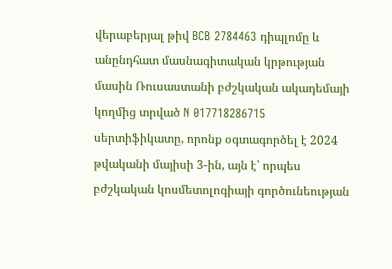վերաբերյալ թիվ BCB 2784463 դիպլոմը և անընդհատ մասնագիտական կրթության մասին Ռուսաստանի բժշկական ակադեմայի կողմից տրված N 017718286715 սերտիֆիկատը, որոնք օգտագործել է 2024 թվականի մայիսի 3-ին, այն է՝ որպես բժշկական կոսմետոլոգիայի գործունեության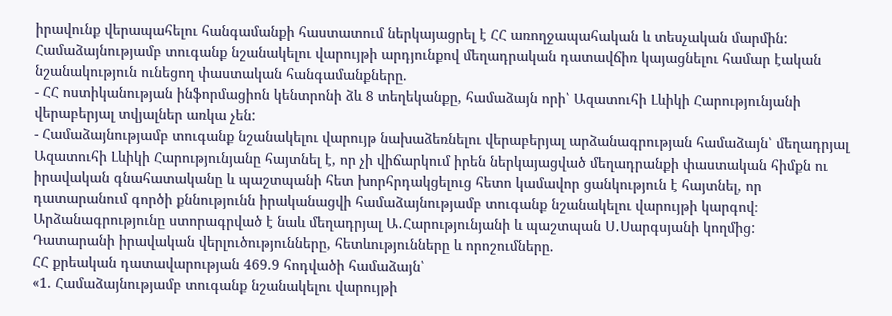իրավունք վերապահելու հանգամանքի հաստատում ներկայացրել է ՀՀ առողջապահական և տեսչական մարմին:
Համաձայնությամբ տուգանք նշանակելու վարույթի արդյունքով մեղադրական դատավճիռ կայացնելու համար էական նշանակություն ունեցող փաստական հանգամանքները.
- ՀՀ ոստիկանության ինֆորմացիոն կենտրոնի ձև 8 տեղեկանքը, համաձայն որի՝ Ազատուհի Լևիկի Հարությունյանի վերաբերյալ տվյալներ առկա չեն:
- Համաձայնությամբ տուգանք նշանակելու վարույթ նախաձեռնելու վերաբերյալ արձանագրության համաձայն՝ մեղադրյալ Ազատուհի Լևիկի Հարությունյանը հայտնել է, որ չի վիճարկում իրեն ներկայացված մեղադրանքի փաստական հիմքն ու իրավական գնահատականը և պաշտպանի հետ խորհրդակցելուց հետո կամավոր ցանկություն է հայտնել, որ դատարանում գործի քննությունն իրականացվի համաձայնությամբ տուգանք նշանակելու վարույթի կարգով։
Արձանագրությունը ստորագրված է նաև մեղադրյալ Ա․Հարությունյանի և պաշտպան Ս․Սարգսյանի կողմից:
Դատարանի իրավական վերլուծությունները, հետևությունները և որոշումները.
ՀՀ քրեական դատավարության 469.9 հոդվածի համաձայն՝
«1. Համաձայնությամբ տուգանք նշանակելու վարույթի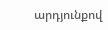արդյունքով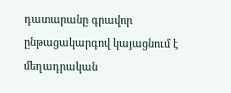դատարանը գրավոր ընթացակարգով կայացնում է մեղադրական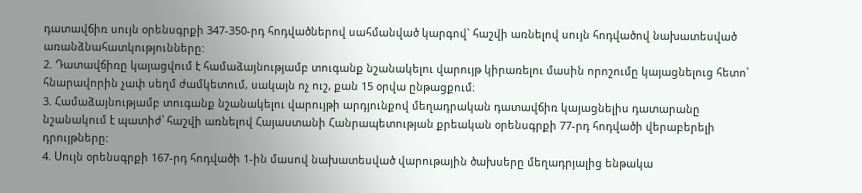դատավճիռ սույն օրենսգրքի 347-350-րդ հոդվածներով սահմանված կարգով` հաշվի առնելով սույն հոդվածով նախատեսված առանձնահատկությունները:
2. Դատավճիռը կայացվում է համաձայնությամբ տուգանք նշանակելու վարույթ կիրառելու մասին որոշումը կայացնելուց հետո՝ հնարավորին չափ սեղմ ժամկետում, սակայն ոչ ուշ, քան 15 օրվա ընթացքում։
3. Համաձայնությամբ տուգանք նշանակելու վարույթի արդյունքով մեղադրական դատավճիռ կայացնելիս դատարանը նշանակում է պատիժ՝ հաշվի առնելով Հայաuտանի Հանրապետության քրեական օրենսգրքի 77-րդ հոդվածի վերաբերելի դրույթները:
4. Սույն օրենսգրքի 167-րդ հոդվածի 1-ին մասով նախատեսված վարութային ծախսերը մեղադրյալից ենթակա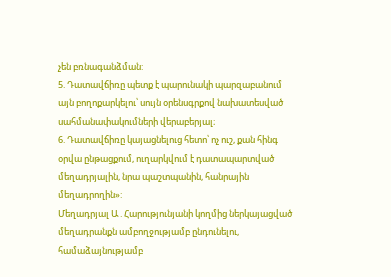չեն բռնագանձման:
5. Դատավճիռը պետք է պարունակի պարզաբանում այն բողոքարկելու՝ սույն օրենսգրքով նախատեսված սահմանափակումների վերաբերյալ։
6. Դատավճիռը կայացնելուց հետո՝ ոչ ուշ, քան հինգ օրվա ընթացքում, ուղարկվում է դատապարտված մեղադրյալին, նրա պաշտպանին, հանրային մեղադրողին»:
Մեղադրյալ Ա․Հարությունյանի կողմից ներկայացված մեղադրանքն ամբողջությամբ ընդունելու, համաձայնությամբ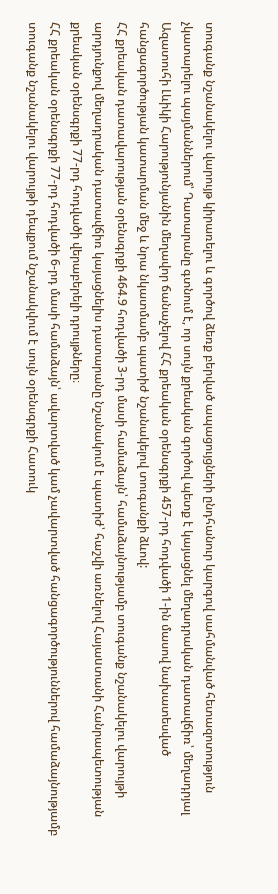տուգանք նշանակելու վարույթ կիրառելու և գործով ձեռք բերված ապացույցների ընդհանուր կարգով սահմանված հետազոտություն չկատարելու պայմաններում՝ Դատարանը գտնում է, որ սույն քրեական գործով պետք է կայացնել մեղադրական դատավճիռ՝ մեղադրյալ Ազատուհի Լևիկի Հարությունյանին մեղավոր ճանաչելով ՀՀ քրեական օրենսգրքի 457-րդ հոդվածի 1-ին մասով նախատեսված հանցագործության կատարման մեջ և նրա նկատմամբ պատիժ նշանակելով տուգանքի ձևով:
ՀՀ քրեական դատավարության օրենսգրքի 464.9 հոդվածի 3-րդ մասի համաձայն՝ համաձայնությամբ տուգանք նշանակելու վարույթի արդյունքով մեղադրական դատավճիռ կայացնելիս դատարանը նշանակում է պատիժ՝ հաշվի առնելով Հայաuտանի Հանրապետության քրեական օրենսգրքի 77-րդ հոդվածի վերաբերելի դրույթները։
ՀՀ քրեական օրենսգրքի 77-րդ հոդվածի 6-րդ մասի համաձայն՝ ավարտված կամ չավարտված հանցագործություններով համաձայնությամբ տուգանք նշանակելու վարույթի դեպքում նշանակվում է սույն օրենսգրքի Հատուկ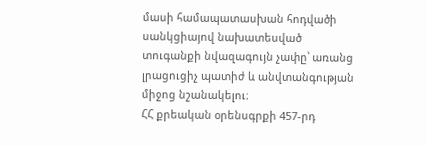մասի համապատասխան հոդվածի սանկցիայով նախատեսված տուգանքի նվազագույն չափը՝ առանց լրացուցիչ պատիժ և անվտանգության միջոց նշանակելու։
ՀՀ քրեական օրենսգրքի 457-րդ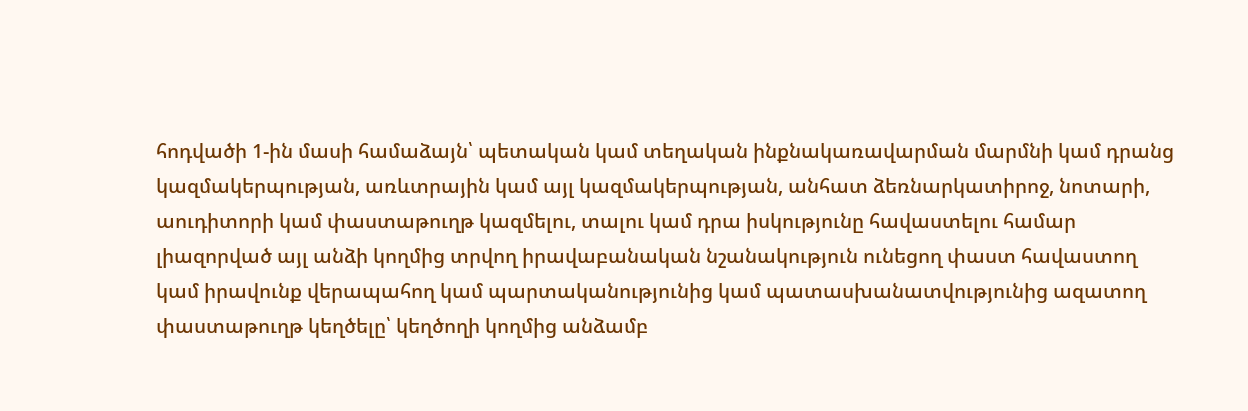հոդվածի 1-ին մասի համաձայն՝ պետական կամ տեղական ինքնակառավարման մարմնի կամ դրանց կազմակերպության, առևտրային կամ այլ կազմակերպության, անհատ ձեռնարկատիրոջ, նոտարի, աուդիտորի կամ փաստաթուղթ կազմելու, տալու կամ դրա իսկությունը հավաստելու համար լիազորված այլ անձի կողմից տրվող իրավաբանական նշանակություն ունեցող փաստ հավաստող կամ իրավունք վերապահող կամ պարտականությունից կամ պատասխանատվությունից ազատող փաստաթուղթ կեղծելը՝ կեղծողի կողմից անձամբ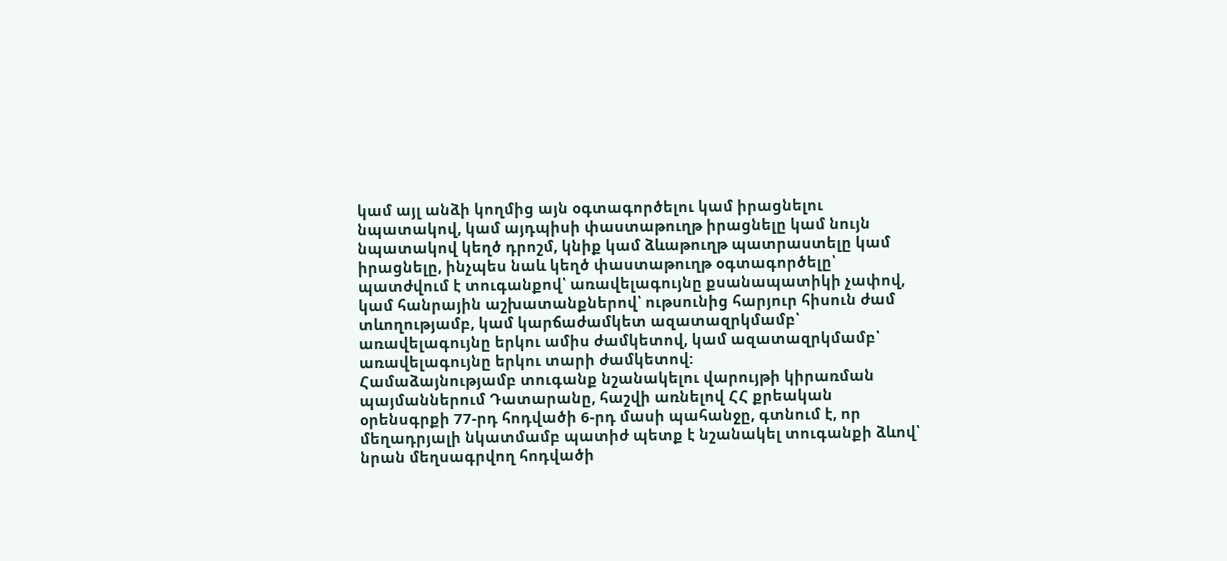կամ այլ անձի կողմից այն օգտագործելու կամ իրացնելու նպատակով, կամ այդպիսի փաստաթուղթ իրացնելը կամ նույն նպատակով կեղծ դրոշմ, կնիք կամ ձևաթուղթ պատրաստելը կամ իրացնելը, ինչպես նաև կեղծ փաստաթուղթ օգտագործելը՝ պատժվում է տուգանքով՝ առավելագույնը քսանապատիկի չափով, կամ հանրային աշխատանքներով՝ ութսունից հարյուր հիսուն ժամ տևողությամբ, կամ կարճաժամկետ ազատազրկմամբ՝ առավելագույնը երկու ամիս ժամկետով, կամ ազատազրկմամբ՝ առավելագույնը երկու տարի ժամկետով:
Համաձայնությամբ տուգանք նշանակելու վարույթի կիրառման պայմաններում Դատարանը, հաշվի առնելով ՀՀ քրեական օրենսգրքի 77-րդ հոդվածի 6-րդ մասի պահանջը, գտնում է, որ մեղադրյալի նկատմամբ պատիժ պետք է նշանակել տուգանքի ձևով՝ նրան մեղսագրվող հոդվածի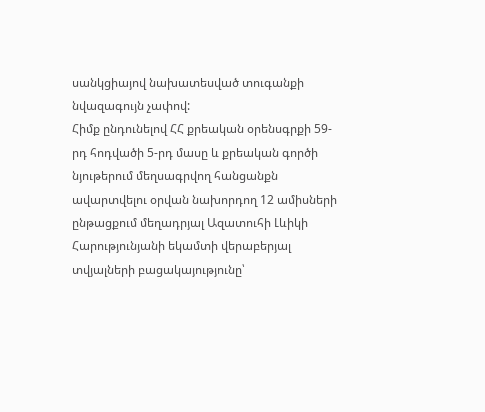սանկցիայով նախատեսված տուգանքի նվազագույն չափով:
Հիմք ընդունելով ՀՀ քրեական օրենսգրքի 59-րդ հոդվածի 5-րդ մասը և քրեական գործի նյութերում մեղսագրվող հանցանքն ավարտվելու օրվան նախորդող 12 ամիսների ընթացքում մեղադրյալ Ազատուհի Լևիկի Հարությունյանի եկամտի վերաբերյալ տվյալների բացակայությունը՝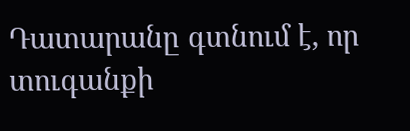Դատարանը գտնում է, որ տուգանքի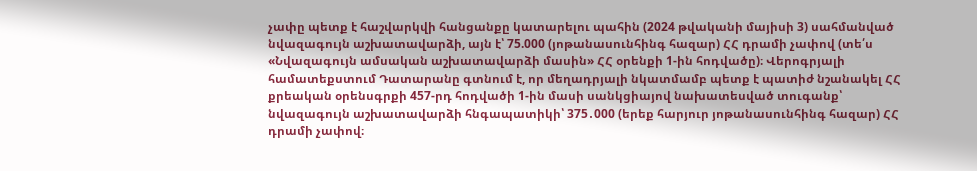չափը պետք է հաշվարկվի հանցանքը կատարելու պահին (2024 թվականի մայիսի 3) սահմանված նվազագույն աշխատավարձի, այն է՝ 75.000 (յոթանասունհինգ հազար) ՀՀ դրամի չափով (տե՛ս «Նվազագույն ամսական աշխատավարձի մասին» ՀՀ օրենքի 1-ին հոդվածը)։ Վերոգրյալի համատեքստում Դատարանը գտնում է, որ մեղադրյալի նկատմամբ պետք է պատիժ նշանակել ՀՀ քրեական օրենսգրքի 457-րդ հոդվածի 1-ին մասի սանկցիայով նախատեսված տուգանք՝ նվազագույն աշխատավարձի հնգապատիկի՝ 375․000 (երեք հարյուր յոթանասունհինգ հազար) ՀՀ դրամի չափով։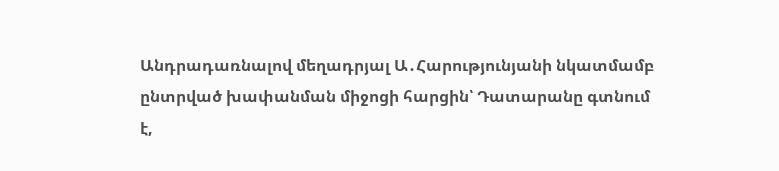Անդրադառնալով մեղադրյալ Ա․Հարությունյանի նկատմամբ ընտրված խափանման միջոցի հարցին՝ Դատարանը գտնում է,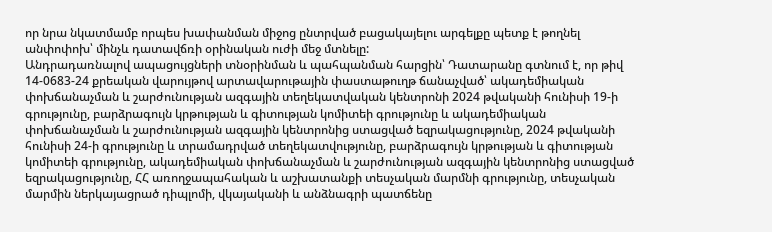որ նրա նկատմամբ որպես խափանման միջոց ընտրված բացակայելու արգելքը պետք է թողնել անփոփոխ՝ մինչև դատավճռի օրինական ուժի մեջ մտնելը:
Անդրադառնալով ապացույցների տնօրինման և պահպանման հարցին՝ Դատարանը գտնում է, որ թիվ 14-0683-24 քրեական վարույթով արտավարութային փաստաթուղթ ճանաչված՝ ակադեմիական փոխճանաչման և շարժունության ազգային տեղեկատվական կենտրոնի 2024 թվականի հունիսի 19-ի գրությունը, բարձրագույն կրթության և գիտության կոմիտեի գրությունը և ակադեմիական փոխճանաչման և շարժունության ազգային կենտրոնից ստացված եզրակացությունը, 2024 թվականի հունիսի 24-ի գրությունը և տրամադրված տեղեկատվությունը, բարձրագույն կրթության և գիտության կոմիտեի գրությունը, ակադեմիական փոխճանաչման և շարժունության ազգային կենտրոնից ստացված եզրակացությունը, ՀՀ առողջապահական և աշխատանքի տեսչական մարմնի գրությունը, տեսչական մարմին ներկայացրած դիպլոմի, վկայականի և անձնագրի պատճենը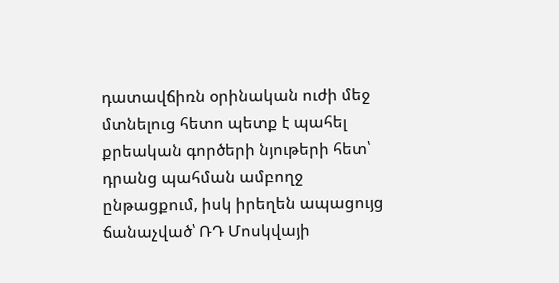դատավճիռն օրինական ուժի մեջ մտնելուց հետո պետք է պահել քրեական գործերի նյութերի հետ՝ դրանց պահման ամբողջ ընթացքում, իսկ իրեղեն ապացույց ճանաչված՝ ՌԴ Մոսկվայի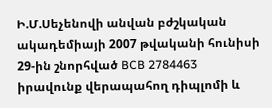Ի.Մ.Սեչենովի անվան բժշկական ակադեմիայի 2007 թվականի հունիսի 29-ին շնորհված BCB 2784463 իրավունք վերապահող դիպլոմի և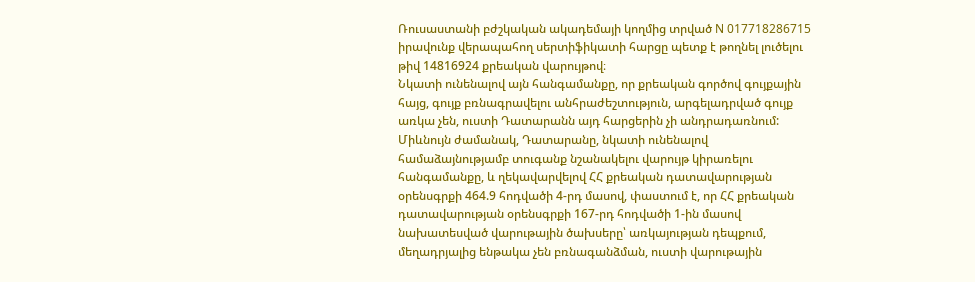Ռուսաստանի բժշկական ակադեմայի կողմից տրված N 017718286715 իրավունք վերապահող սերտիֆիկատի հարցը պետք է թողնել լուծելու թիվ 14816924 քրեական վարույթով։
Նկատի ունենալով այն հանգամանքը, որ քրեական գործով գույքային հայց, գույք բռնագրավելու անհրաժեշտություն, արգելադրված գույք առկա չեն, ուստի Դատարանն այդ հարցերին չի անդրադառնում:
Միևնույն ժամանակ, Դատարանը, նկատի ունենալով համաձայնությամբ տուգանք նշանակելու վարույթ կիրառելու հանգամանքը, և ղեկավարվելով ՀՀ քրեական դատավարության օրենսգրքի 464.9 հոդվածի 4-րդ մասով, փաստում է, որ ՀՀ քրեական դատավարության օրենսգրքի 167-րդ հոդվածի 1-ին մասով նախատեսված վարութային ծախսերը՝ առկայության դեպքում, մեղադրյալից ենթակա չեն բռնագանձման, ուստի վարութային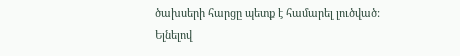ծախսերի հարցը պետք է համարել լուծված:
Ելնելով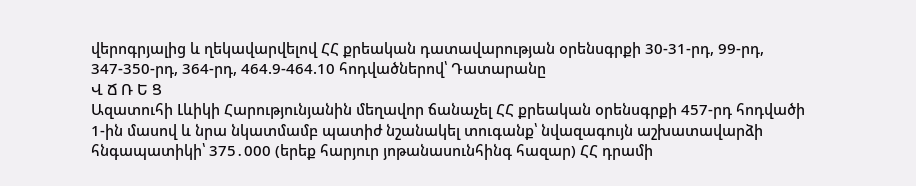վերոգրյալից և ղեկավարվելով ՀՀ քրեական դատավարության օրենսգրքի 30-31-րդ, 99-րդ, 347-350-րդ, 364-րդ, 464.9-464.10 հոդվածներով՝ Դատարանը
Վ Ճ Ռ Ե Ց
Ազատուհի Լևիկի Հարությունյանին մեղավոր ճանաչել ՀՀ քրեական օրենսգրքի 457-րդ հոդվածի 1-ին մասով և նրա նկատմամբ պատիժ նշանակել տուգանք՝ նվազագույն աշխատավարձի հնգապատիկի՝ 375․000 (երեք հարյուր յոթանասունհինգ հազար) ՀՀ դրամի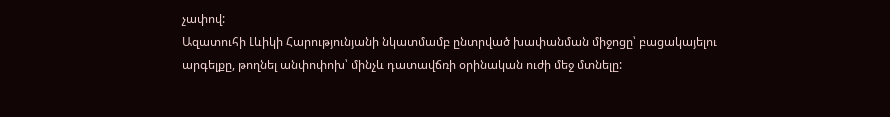չափով:
Ազատուհի Լևիկի Հարությունյանի նկատմամբ ընտրված խափանման միջոցը՝ բացակայելու արգելքը, թողնել անփոփոխ՝ մինչև դատավճռի օրինական ուժի մեջ մտնելը: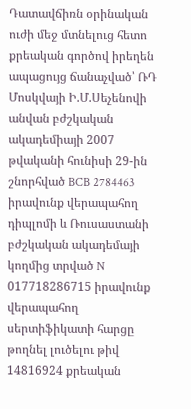Դատավճիռն օրինական ուժի մեջ մտնելուց հետո քրեական գործով իրեղեն ապացույց ճանաչված՝ ՌԴ Մոսկվայի Ի.Մ.Սեչենովի անվան բժշկական ակադեմիայի 2007 թվականի հունիսի 29-ին շնորհված BCB 2784463 իրավունք վերապահող դիպլոմի և Ռուսաստանի բժշկական ակադեմայի կողմից տրված N 017718286715 իրավունք վերապահող սերտիֆիկատի հարցը թողնել լուծելու թիվ 14816924 քրեական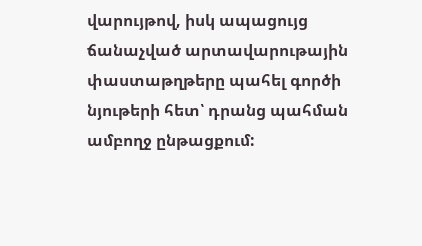վարույթով, իսկ ապացույց ճանաչված արտավարութային փաստաթղթերը պահել գործի նյութերի հետ՝ դրանց պահման ամբողջ ընթացքում: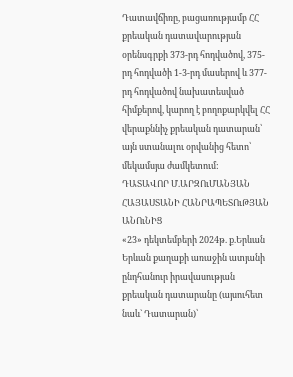Դատավճիռը, բացառությամբ ՀՀ քրեական դատավարության օրենսգրքի 373-րդ հոդվածով, 375-րդ հոդվածի 1-3-րդ մասերով և 377-րդ հոդվածով նախատեսված հիմքերով, կարող է բողոքարկվել ՀՀ վերաքննիչ քրեական դատարան՝ այն ստանալու օրվանից հետո՝ մեկամսյա ժամկետում:
ԴԱՏԱՎՈՐ Մ.ԱՐԶՈւՄԱՆՅԱՆ
ՀԱՅԱՍՏԱՆԻ ՀԱՆՐԱՊԵՏՈւԹՅԱՆ ԱՆՈւՆԻՑ
«23» դեկտեմբերի 2024թ. ք.Երևան
Երևան քաղաքի առաջին ատյանի ընդհանուր իրավասության քրեական դատարանը (այսուհետ նաև` Դատարան)՝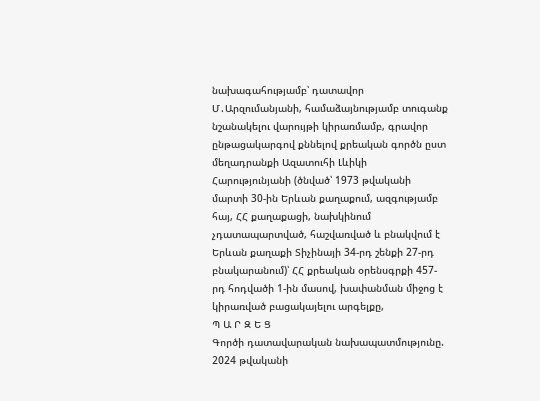նախագահությամբ՝ դատավոր Մ․Արզումանյանի, համաձայնությամբ տուգանք նշանակելու վարույթի կիրառմամբ, գրավոր ընթացակարգով քննելով քրեական գործն ըստ մեղադրանքի Ազատուհի Լևիկի Հարությունյանի (ծնված՝ 1973 թվականի մարտի 30-ին Երևան քաղաքում, ազգությամբ հայ, ՀՀ քաղաքացի, նախկինում չդատապարտված, հաշվառված և բնակվում է Երևան քաղաքի Տիչինայի 34-րդ շենքի 27-րդ բնակարանում)՝ ՀՀ քրեական օրենսգրքի 457-րդ հոդվածի 1-ին մասով, խափանման միջոց է կիրառված բացակայելու արգելքը,
Պ Ա Ր Զ Ե Ց
Գործի դատավարական նախապատմությունը.
2024 թվականի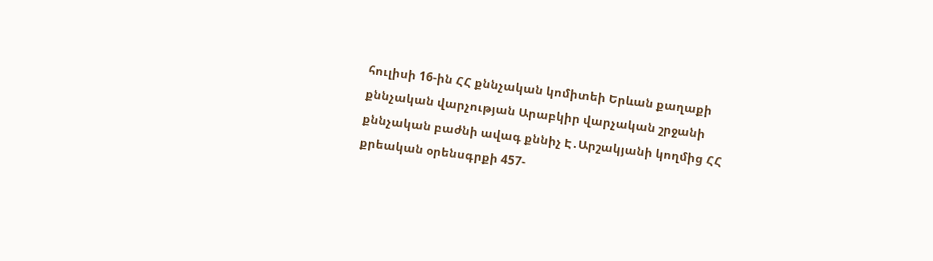հուլիսի 16-ին ՀՀ քննչական կոմիտեի Երևան քաղաքի քննչական վարչության Արաբկիր վարչական շրջանի քննչական բաժնի ավագ քննիչ Է․Արշակյանի կողմից ՀՀ քրեական օրենսգրքի 457-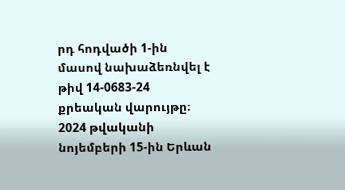րդ հոդվածի 1-ին մասով նախաձեռնվել է թիվ 14-0683-24 քրեական վարույթը։
2024 թվականի նոյեմբերի 15-ին Երևան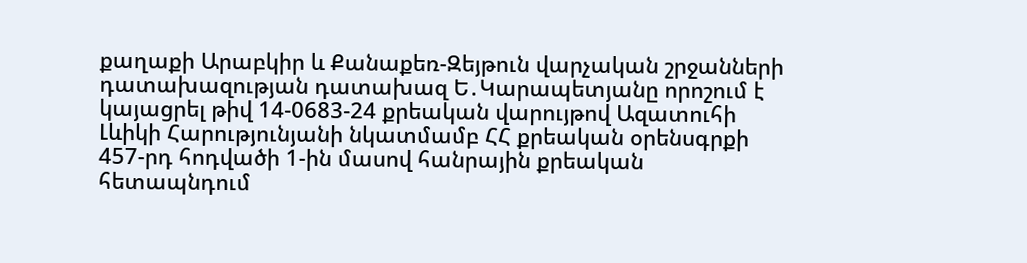քաղաքի Արաբկիր և Քանաքեռ-Զեյթուն վարչական շրջանների դատախազության դատախազ Ե․Կարապետյանը որոշում է կայացրել թիվ 14-0683-24 քրեական վարույթով Ազատուհի Լևիկի Հարությունյանի նկատմամբ ՀՀ քրեական օրենսգրքի 457-րդ հոդվածի 1-ին մասով հանրային քրեական հետապնդում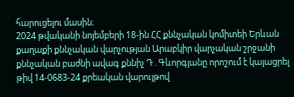հարուցելու մասին։
2024 թվականի նոյեմբերի 18-ին ՀՀ քննչական կոմիտեի Երևան քաղաքի քննչական վարչության Արաբկիր վարչական շրջանի քննչական բաժնի ավագ քննիչ Դ․Գևորգյանը որոշում է կայացրել թիվ 14-0683-24 քրեական վարույթով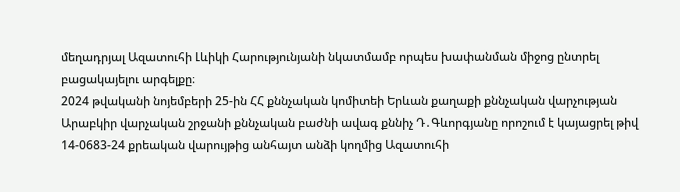մեղադրյալ Ազատուհի Լևիկի Հարությունյանի նկատմամբ որպես խափանման միջոց ընտրել բացակայելու արգելքը։
2024 թվականի նոյեմբերի 25-ին ՀՀ քննչական կոմիտեի Երևան քաղաքի քննչական վարչության Արաբկիր վարչական շրջանի քննչական բաժնի ավագ քննիչ Դ․Գևորգյանը որոշում է կայացրել թիվ 14-0683-24 քրեական վարույթից անհայտ անձի կողմից Ազատուհի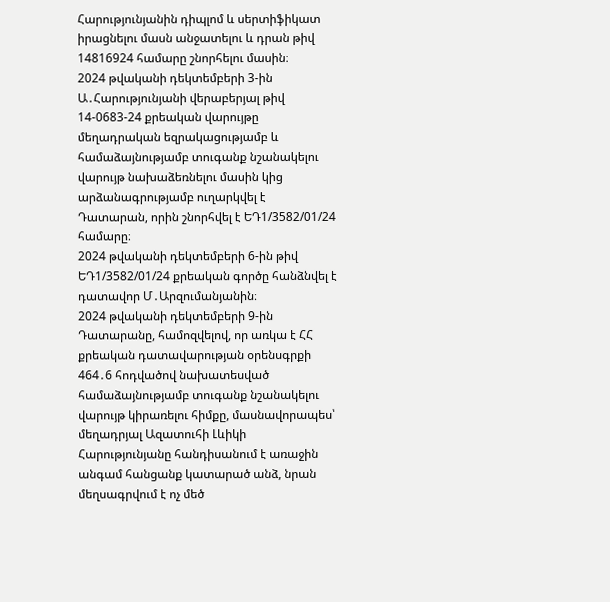Հարությունյանին դիպլոմ և սերտիֆիկատ իրացնելու մասն անջատելու և դրան թիվ 14816924 համարը շնորհելու մասին։
2024 թվականի դեկտեմբերի 3-ին Ա․Հարությունյանի վերաբերյալ թիվ 14-0683-24 քրեական վարույթը մեղադրական եզրակացությամբ և համաձայնությամբ տուգանք նշանակելու վարույթ նախաձեռնելու մասին կից արձանագրությամբ ուղարկվել է Դատարան, որին շնորհվել է ԵԴ1/3582/01/24 համարը։
2024 թվականի դեկտեմբերի 6-ին թիվ ԵԴ1/3582/01/24 քրեական գործը հանձնվել է դատավոր Մ․Արզումանյանին։
2024 թվականի դեկտեմբերի 9-ին Դատարանը, համոզվելով, որ առկա է ՀՀ քրեական դատավարության օրենսգրքի 464․6 հոդվածով նախատեսված համաձայնությամբ տուգանք նշանակելու վարույթ կիրառելու հիմքը, մասնավորապես՝ մեղադրյալ Ազատուհի Լևիկի Հարությունյանը հանդիսանում է առաջին անգամ հանցանք կատարած անձ, նրան մեղսագրվում է ոչ մեծ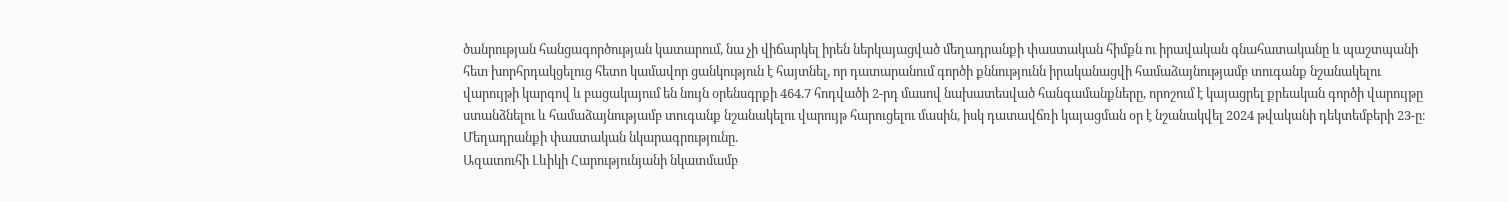ծանրության հանցագործության կատարում, նա չի վիճարկել իրեն ներկայացված մեղադրանքի փաստական հիմքն ու իրավական գնահատականը և պաշտպանի հետ խորհրդակցելուց հետո կամավոր ցանկություն է հայտնել, որ դատարանում գործի քննությունն իրականացվի համաձայնությամբ տուգանք նշանակելու վարույթի կարգով և բացակայում են նույն օրենսգրքի 464.7 հոդվածի 2-րդ մասով նախատեսված հանգամանքները, որոշում է կայացրել քրեական գործի վարույթը ստանձնելու և համաձայնությամբ տուգանք նշանակելու վարույթ հարուցելու մասին, իսկ դատավճռի կայացման օր է նշանակվել 2024 թվականի դեկտեմբերի 23-ը։
Մեղադրանքի փաստական նկարագրությունը.
Ազատուհի Լևիկի Հարությունյանի նկատմամբ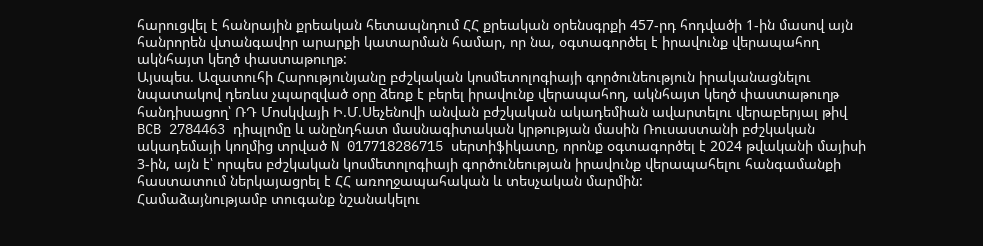հարուցվել է հանրային քրեական հետապնդում ՀՀ քրեական օրենսգրքի 457-րդ հոդվածի 1-ին մասով այն հանրորեն վտանգավոր արարքի կատարման համար, որ նա, օգտագործել է իրավունք վերապահող ակնհայտ կեղծ փաստաթուղթ:
Այսպես. Ազատուհի Հարությունյանը բժշկական կոսմետոլոգիայի գործունեություն իրականացնելու նպատակով դեռևս չպարզված օրը ձեռք է բերել իրավունք վերապահող, ակնհայտ կեղծ փաստաթուղթ հանդիսացող՝ ՌԴ Մոսկվայի Ի.Մ.Սեչենովի անվան բժշկական ակադեմիան ավարտելու վերաբերյալ թիվ BCB 2784463 դիպլոմը և անընդհատ մասնագիտական կրթության մասին Ռուսաստանի բժշկական ակադեմայի կողմից տրված N 017718286715 սերտիֆիկատը, որոնք օգտագործել է 2024 թվականի մայիսի 3-ին, այն է՝ որպես բժշկական կոսմետոլոգիայի գործունեության իրավունք վերապահելու հանգամանքի հաստատում ներկայացրել է ՀՀ առողջապահական և տեսչական մարմին:
Համաձայնությամբ տուգանք նշանակելու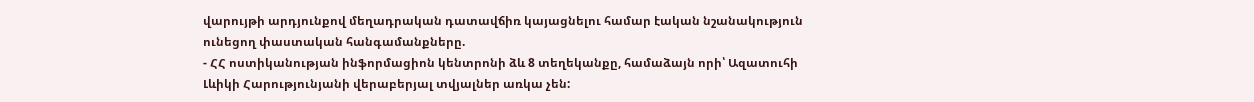վարույթի արդյունքով մեղադրական դատավճիռ կայացնելու համար էական նշանակություն ունեցող փաստական հանգամանքները.
- ՀՀ ոստիկանության ինֆորմացիոն կենտրոնի ձև 8 տեղեկանքը, համաձայն որի՝ Ազատուհի Լևիկի Հարությունյանի վերաբերյալ տվյալներ առկա չեն: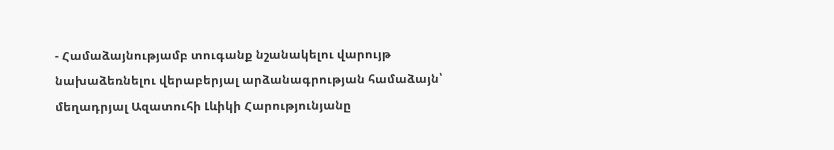- Համաձայնությամբ տուգանք նշանակելու վարույթ նախաձեռնելու վերաբերյալ արձանագրության համաձայն՝ մեղադրյալ Ազատուհի Լևիկի Հարությունյանը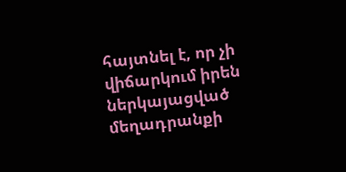հայտնել է, որ չի վիճարկում իրեն ներկայացված մեղադրանքի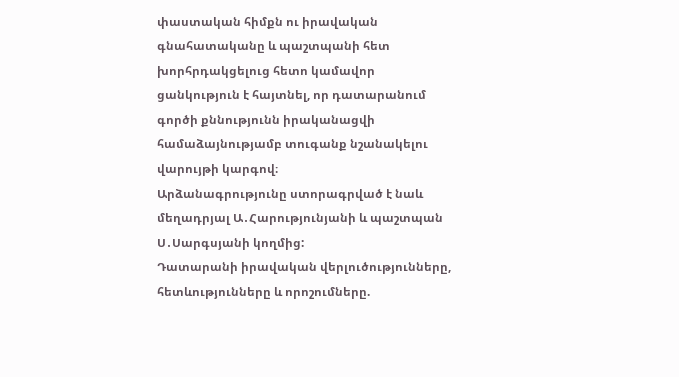փաստական հիմքն ու իրավական գնահատականը և պաշտպանի հետ խորհրդակցելուց հետո կամավոր ցանկություն է հայտնել, որ դատարանում գործի քննությունն իրականացվի համաձայնությամբ տուգանք նշանակելու վարույթի կարգով։
Արձանագրությունը ստորագրված է նաև մեղադրյալ Ա․Հարությունյանի և պաշտպան Ս․Սարգսյանի կողմից:
Դատարանի իրավական վերլուծությունները, հետևությունները և որոշումները.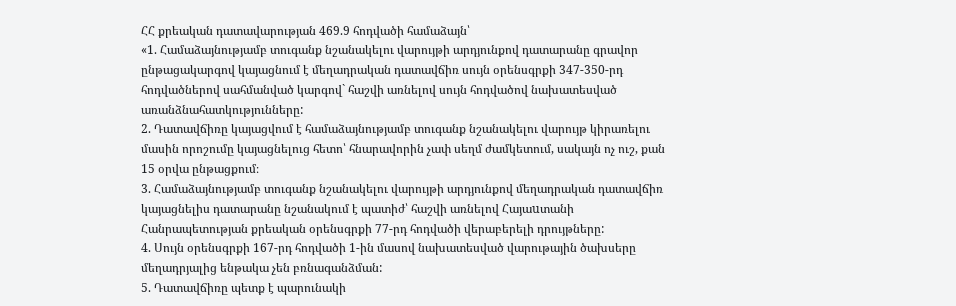ՀՀ քրեական դատավարության 469.9 հոդվածի համաձայն՝
«1. Համաձայնությամբ տուգանք նշանակելու վարույթի արդյունքով դատարանը գրավոր ընթացակարգով կայացնում է մեղադրական դատավճիռ սույն օրենսգրքի 347-350-րդ հոդվածներով սահմանված կարգով` հաշվի առնելով սույն հոդվածով նախատեսված առանձնահատկությունները:
2. Դատավճիռը կայացվում է համաձայնությամբ տուգանք նշանակելու վարույթ կիրառելու մասին որոշումը կայացնելուց հետո՝ հնարավորին չափ սեղմ ժամկետում, սակայն ոչ ուշ, քան 15 օրվա ընթացքում։
3. Համաձայնությամբ տուգանք նշանակելու վարույթի արդյունքով մեղադրական դատավճիռ կայացնելիս դատարանը նշանակում է պատիժ՝ հաշվի առնելով Հայաuտանի Հանրապետության քրեական օրենսգրքի 77-րդ հոդվածի վերաբերելի դրույթները:
4. Սույն օրենսգրքի 167-րդ հոդվածի 1-ին մասով նախատեսված վարութային ծախսերը մեղադրյալից ենթակա չեն բռնագանձման:
5. Դատավճիռը պետք է պարունակի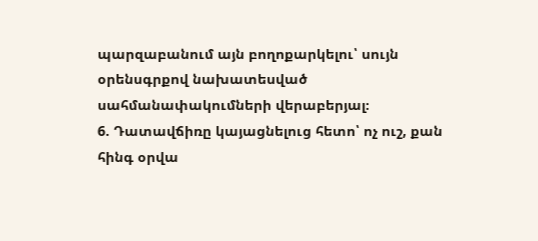պարզաբանում այն բողոքարկելու՝ սույն օրենսգրքով նախատեսված սահմանափակումների վերաբերյալ։
6. Դատավճիռը կայացնելուց հետո՝ ոչ ուշ, քան հինգ օրվա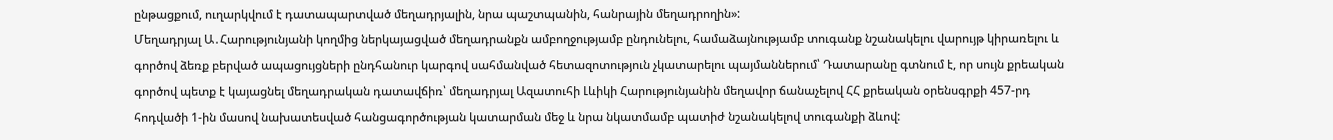ընթացքում, ուղարկվում է դատապարտված մեղադրյալին, նրա պաշտպանին, հանրային մեղադրողին»:
Մեղադրյալ Ա․Հարությունյանի կողմից ներկայացված մեղադրանքն ամբողջությամբ ընդունելու, համաձայնությամբ տուգանք նշանակելու վարույթ կիրառելու և գործով ձեռք բերված ապացույցների ընդհանուր կարգով սահմանված հետազոտություն չկատարելու պայմաններում՝ Դատարանը գտնում է, որ սույն քրեական գործով պետք է կայացնել մեղադրական դատավճիռ՝ մեղադրյալ Ազատուհի Լևիկի Հարությունյանին մեղավոր ճանաչելով ՀՀ քրեական օրենսգրքի 457-րդ հոդվածի 1-ին մասով նախատեսված հանցագործության կատարման մեջ և նրա նկատմամբ պատիժ նշանակելով տուգանքի ձևով: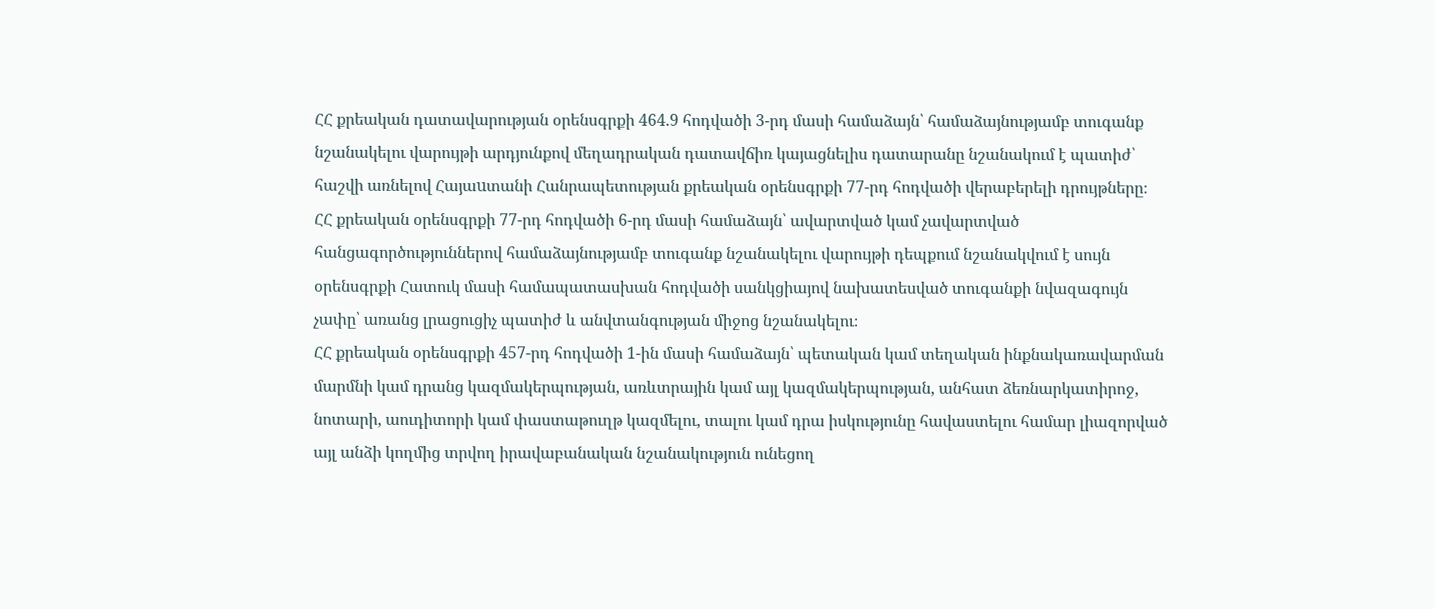ՀՀ քրեական դատավարության օրենսգրքի 464.9 հոդվածի 3-րդ մասի համաձայն՝ համաձայնությամբ տուգանք նշանակելու վարույթի արդյունքով մեղադրական դատավճիռ կայացնելիս դատարանը նշանակում է պատիժ՝ հաշվի առնելով Հայաuտանի Հանրապետության քրեական օրենսգրքի 77-րդ հոդվածի վերաբերելի դրույթները։
ՀՀ քրեական օրենսգրքի 77-րդ հոդվածի 6-րդ մասի համաձայն՝ ավարտված կամ չավարտված հանցագործություններով համաձայնությամբ տուգանք նշանակելու վարույթի դեպքում նշանակվում է սույն օրենսգրքի Հատուկ մասի համապատասխան հոդվածի սանկցիայով նախատեսված տուգանքի նվազագույն չափը՝ առանց լրացուցիչ պատիժ և անվտանգության միջոց նշանակելու։
ՀՀ քրեական օրենսգրքի 457-րդ հոդվածի 1-ին մասի համաձայն՝ պետական կամ տեղական ինքնակառավարման մարմնի կամ դրանց կազմակերպության, առևտրային կամ այլ կազմակերպության, անհատ ձեռնարկատիրոջ, նոտարի, աուդիտորի կամ փաստաթուղթ կազմելու, տալու կամ դրա իսկությունը հավաստելու համար լիազորված այլ անձի կողմից տրվող իրավաբանական նշանակություն ունեցող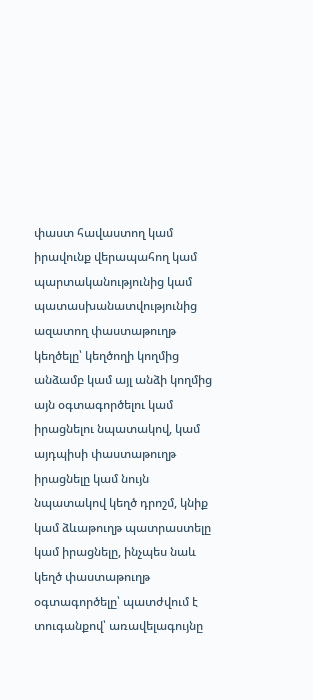փաստ հավաստող կամ իրավունք վերապահող կամ պարտականությունից կամ պատասխանատվությունից ազատող փաստաթուղթ կեղծելը՝ կեղծողի կողմից անձամբ կամ այլ անձի կողմից այն օգտագործելու կամ իրացնելու նպատակով, կամ այդպիսի փաստաթուղթ իրացնելը կամ նույն նպատակով կեղծ դրոշմ, կնիք կամ ձևաթուղթ պատրաստելը կամ իրացնելը, ինչպես նաև կեղծ փաստաթուղթ օգտագործելը՝ պատժվում է տուգանքով՝ առավելագույնը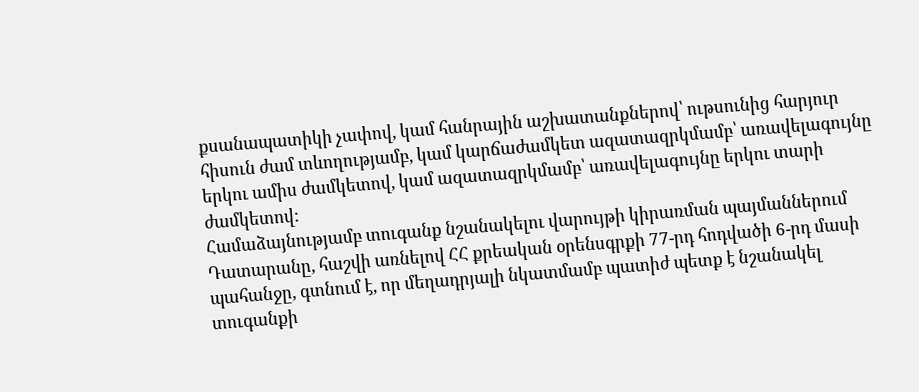քսանապատիկի չափով, կամ հանրային աշխատանքներով՝ ութսունից հարյուր հիսուն ժամ տևողությամբ, կամ կարճաժամկետ ազատազրկմամբ՝ առավելագույնը երկու ամիս ժամկետով, կամ ազատազրկմամբ՝ առավելագույնը երկու տարի ժամկետով:
Համաձայնությամբ տուգանք նշանակելու վարույթի կիրառման պայմաններում Դատարանը, հաշվի առնելով ՀՀ քրեական օրենսգրքի 77-րդ հոդվածի 6-րդ մասի պահանջը, գտնում է, որ մեղադրյալի նկատմամբ պատիժ պետք է նշանակել տուգանքի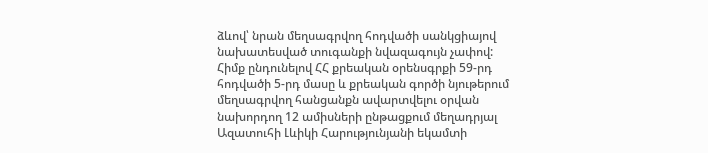ձևով՝ նրան մեղսագրվող հոդվածի սանկցիայով նախատեսված տուգանքի նվազագույն չափով:
Հիմք ընդունելով ՀՀ քրեական օրենսգրքի 59-րդ հոդվածի 5-րդ մասը և քրեական գործի նյութերում մեղսագրվող հանցանքն ավարտվելու օրվան նախորդող 12 ամիսների ընթացքում մեղադրյալ Ազատուհի Լևիկի Հարությունյանի եկամտի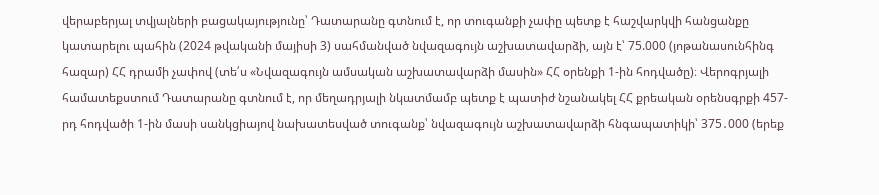վերաբերյալ տվյալների բացակայությունը՝ Դատարանը գտնում է, որ տուգանքի չափը պետք է հաշվարկվի հանցանքը կատարելու պահին (2024 թվականի մայիսի 3) սահմանված նվազագույն աշխատավարձի, այն է՝ 75.000 (յոթանասունհինգ հազար) ՀՀ դրամի չափով (տե՛ս «Նվազագույն ամսական աշխատավարձի մասին» ՀՀ օրենքի 1-ին հոդվածը)։ Վերոգրյալի համատեքստում Դատարանը գտնում է, որ մեղադրյալի նկատմամբ պետք է պատիժ նշանակել ՀՀ քրեական օրենսգրքի 457-րդ հոդվածի 1-ին մասի սանկցիայով նախատեսված տուգանք՝ նվազագույն աշխատավարձի հնգապատիկի՝ 375․000 (երեք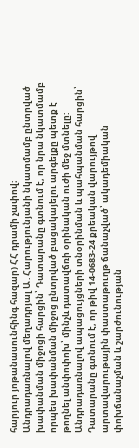հարյուր յոթանասունհինգ հազար) ՀՀ դրամի չափով։
Անդրադառնալով մեղադրյալ Ա․Հարությունյանի նկատմամբ ընտրված խափանման միջոցի հարցին՝ Դատարանը գտնում է, որ նրա նկատմամբ որպես խափանման միջոց ընտրված բացակայելու արգելքը պետք է թողնել անփոփոխ՝ մինչև դատավճռի օրինական ուժի մեջ մտնելը:
Անդրադառնալով ապացույցների տնօրինման և պահպանման հարցին՝ Դատարանը գտնում է, որ թիվ 14-0683-24 քրեական վարույթով արտավարութային փաստաթուղթ ճանաչված՝ ակադեմիական փոխճանաչման և շարժունության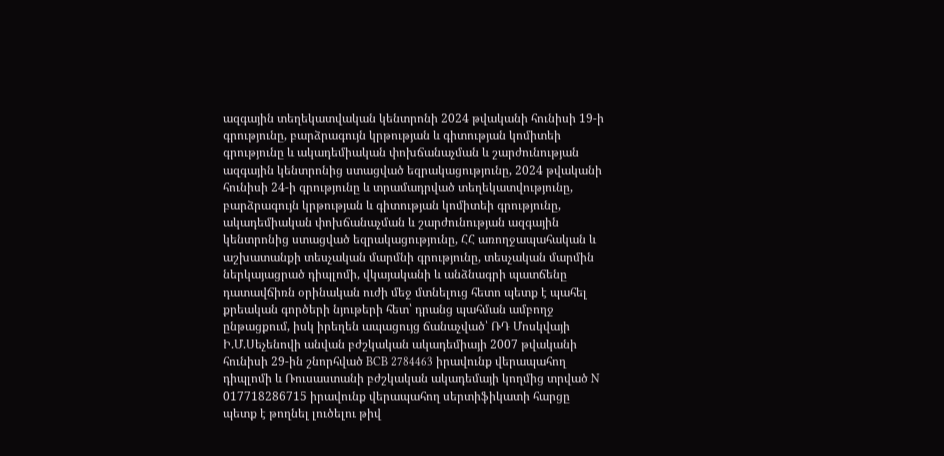ազգային տեղեկատվական կենտրոնի 2024 թվականի հունիսի 19-ի գրությունը, բարձրագույն կրթության և գիտության կոմիտեի գրությունը և ակադեմիական փոխճանաչման և շարժունության ազգային կենտրոնից ստացված եզրակացությունը, 2024 թվականի հունիսի 24-ի գրությունը և տրամադրված տեղեկատվությունը, բարձրագույն կրթության և գիտության կոմիտեի գրությունը, ակադեմիական փոխճանաչման և շարժունության ազգային կենտրոնից ստացված եզրակացությունը, ՀՀ առողջապահական և աշխատանքի տեսչական մարմնի գրությունը, տեսչական մարմին ներկայացրած դիպլոմի, վկայականի և անձնագրի պատճենը դատավճիռն օրինական ուժի մեջ մտնելուց հետո պետք է պահել քրեական գործերի նյութերի հետ՝ դրանց պահման ամբողջ ընթացքում, իսկ իրեղեն ապացույց ճանաչված՝ ՌԴ Մոսկվայի Ի.Մ.Սեչենովի անվան բժշկական ակադեմիայի 2007 թվականի հունիսի 29-ին շնորհված BCB 2784463 իրավունք վերապահող դիպլոմի և Ռուսաստանի բժշկական ակադեմայի կողմից տրված N 017718286715 իրավունք վերապահող սերտիֆիկատի հարցը պետք է թողնել լուծելու թիվ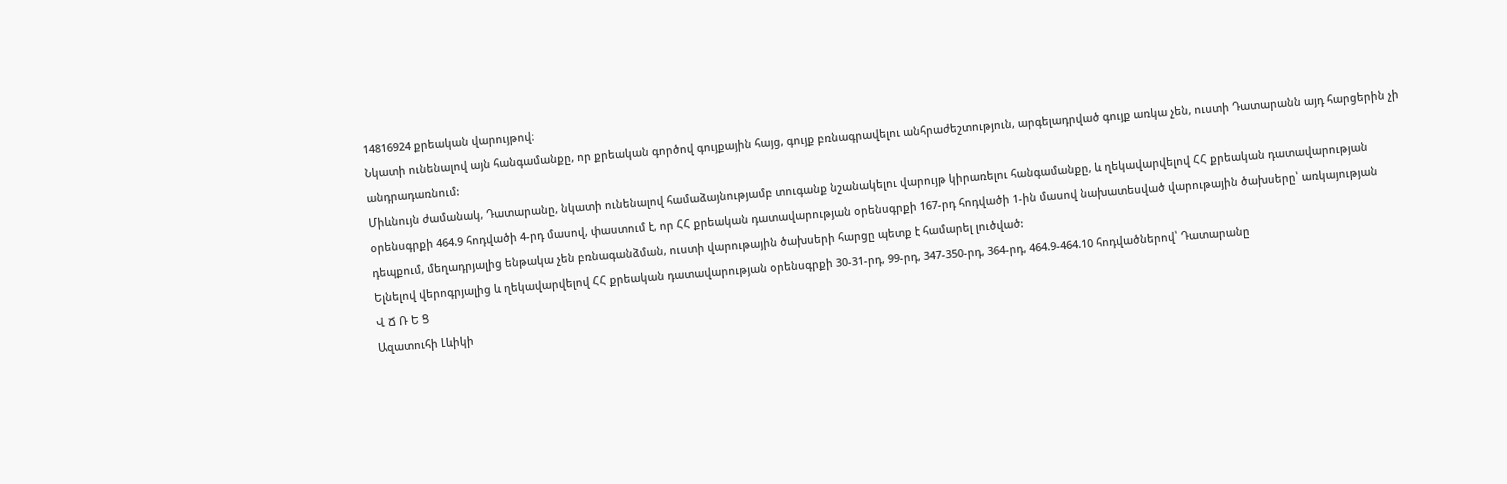14816924 քրեական վարույթով։
Նկատի ունենալով այն հանգամանքը, որ քրեական գործով գույքային հայց, գույք բռնագրավելու անհրաժեշտություն, արգելադրված գույք առկա չեն, ուստի Դատարանն այդ հարցերին չի անդրադառնում:
Միևնույն ժամանակ, Դատարանը, նկատի ունենալով համաձայնությամբ տուգանք նշանակելու վարույթ կիրառելու հանգամանքը, և ղեկավարվելով ՀՀ քրեական դատավարության օրենսգրքի 464.9 հոդվածի 4-րդ մասով, փաստում է, որ ՀՀ քրեական դատավարության օրենսգրքի 167-րդ հոդվածի 1-ին մասով նախատեսված վարութային ծախսերը՝ առկայության դեպքում, մեղադրյալից ենթակա չեն բռնագանձման, ուստի վարութային ծախսերի հարցը պետք է համարել լուծված:
Ելնելով վերոգրյալից և ղեկավարվելով ՀՀ քրեական դատավարության օրենսգրքի 30-31-րդ, 99-րդ, 347-350-րդ, 364-րդ, 464.9-464.10 հոդվածներով՝ Դատարանը
Վ Ճ Ռ Ե Ց
Ազատուհի Լևիկի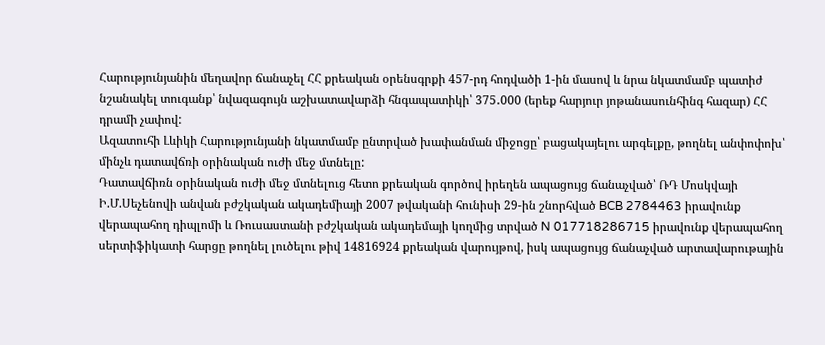Հարությունյանին մեղավոր ճանաչել ՀՀ քրեական օրենսգրքի 457-րդ հոդվածի 1-ին մասով և նրա նկատմամբ պատիժ նշանակել տուգանք՝ նվազագույն աշխատավարձի հնգապատիկի՝ 375․000 (երեք հարյուր յոթանասունհինգ հազար) ՀՀ դրամի չափով:
Ազատուհի Լևիկի Հարությունյանի նկատմամբ ընտրված խափանման միջոցը՝ բացակայելու արգելքը, թողնել անփոփոխ՝ մինչև դատավճռի օրինական ուժի մեջ մտնելը:
Դատավճիռն օրինական ուժի մեջ մտնելուց հետո քրեական գործով իրեղեն ապացույց ճանաչված՝ ՌԴ Մոսկվայի Ի.Մ.Սեչենովի անվան բժշկական ակադեմիայի 2007 թվականի հունիսի 29-ին շնորհված BCB 2784463 իրավունք վերապահող դիպլոմի և Ռուսաստանի բժշկական ակադեմայի կողմից տրված N 017718286715 իրավունք վերապահող սերտիֆիկատի հարցը թողնել լուծելու թիվ 14816924 քրեական վարույթով, իսկ ապացույց ճանաչված արտավարութային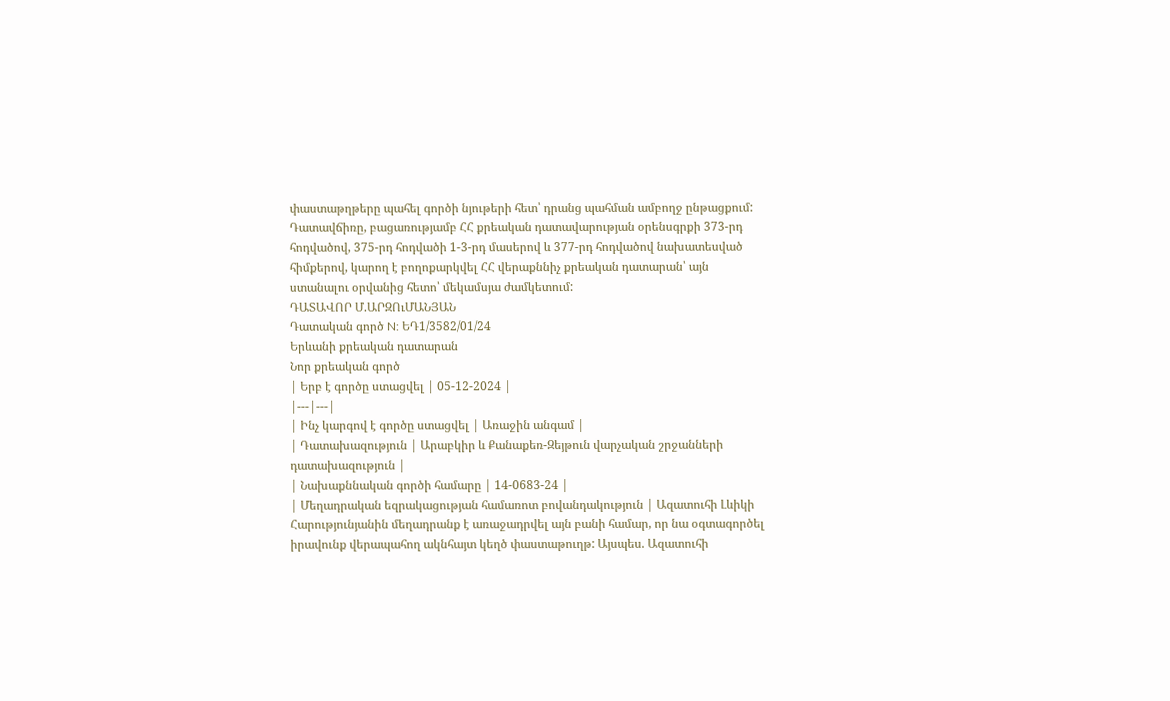փաստաթղթերը պահել գործի նյութերի հետ՝ դրանց պահման ամբողջ ընթացքում:
Դատավճիռը, բացառությամբ ՀՀ քրեական դատավարության օրենսգրքի 373-րդ հոդվածով, 375-րդ հոդվածի 1-3-րդ մասերով և 377-րդ հոդվածով նախատեսված հիմքերով, կարող է բողոքարկվել ՀՀ վերաքննիչ քրեական դատարան՝ այն ստանալու օրվանից հետո՝ մեկամսյա ժամկետում:
ԴԱՏԱՎՈՐ Մ.ԱՐԶՈւՄԱՆՅԱՆ
Դատական գործ N: ԵԴ1/3582/01/24
Երևանի քրեական դատարան
Նոր քրեական գործ
| Երբ է գործը ստացվել | 05-12-2024 |
|---|---|
| Ինչ կարգով է գործը ստացվել | Առաջին անգամ |
| Դատախազություն | Արաբկիր և Քանաքեռ-Զեյթուն վարչական շրջանների դատախազություն |
| Նախաքննական գործի համարը | 14-0683-24 |
| Մեղադրական եզրակացության համառոտ բովանդակություն | Ազատուհի Լևիկի Հարությունյանին մեղադրանք է առաջադրվել այն բանի համար, որ նա օգտագործել իրավունք վերապահող ակնհայտ կեղծ փաստաթուղթ: Այսպես. Ազատուհի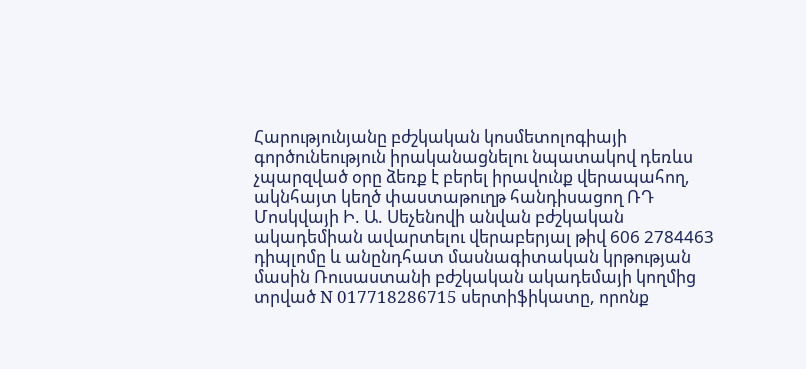Հարությունյանը բժշկական կոսմետոլոգիայի գործունեություն իրականացնելու նպատակով դեռևս չպարզված օրը ձեռք է բերել իրավունք վերապահող, ակնհայտ կեղծ փաստաթուղթ հանդիսացող ՌԴ Մոսկվայի Ի. Ա. Սեչենովի անվան բժշկական ակադեմիան ավարտելու վերաբերյալ թիվ 606 2784463 դիպլոմը և անընդհատ մասնագիտական կրթության մասին Ռուսաստանի բժշկական ակադեմայի կողմից տրված N 017718286715 սերտիֆիկատը, որոնք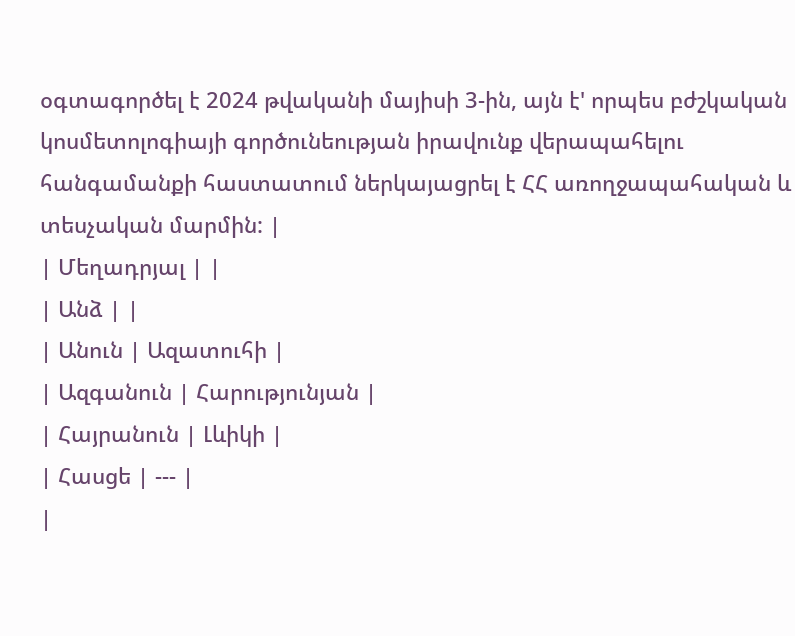օգտագործել է 2024 թվականի մայիսի 3-ին, այն է' որպես բժշկական կոսմետոլոգիայի գործունեության իրավունք վերապահելու հանգամանքի հաստատում ներկայացրել է ՀՀ առողջապահական և տեսչական մարմին: |
| Մեղադրյալ | |
| Անձ | |
| Անուն | Ազատուհի |
| Ազգանուն | Հարությունյան |
| Հայրանուն | Լևիկի |
| Հասցե | --- |
|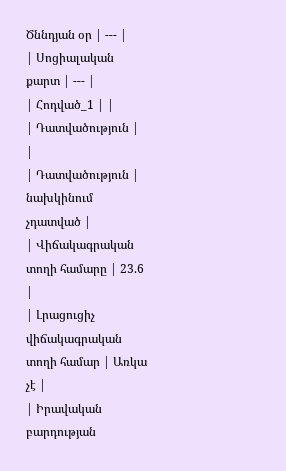Ծննդյան օր | --- |
| Սոցիալական քարտ | --- |
| Հոդված_1 | |
| Դատվածություն | |
| Դատվածություն | նախկինում չդատված |
| Վիճակագրական տողի համարը | 23.6 |
| Լրացուցիչ վիճակագրական տողի համար | Առկա չէ |
| Իրավական բարդության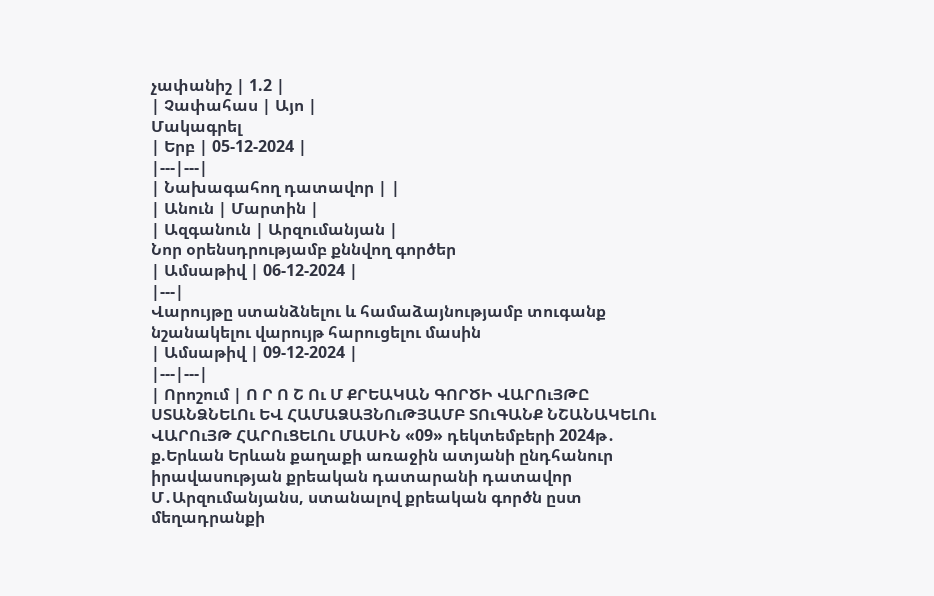չափանիշ | 1.2 |
| Չափահաս | Այո |
Մակագրել
| Երբ | 05-12-2024 |
|---|---|
| Նախագահող դատավոր | |
| Անուն | Մարտին |
| Ազգանուն | Արզումանյան |
Նոր օրենսդրությամբ քննվող գործեր
| Ամսաթիվ | 06-12-2024 |
|---|
Վարույթը ստանձնելու և համաձայնությամբ տուգանք նշանակելու վարույթ հարուցելու մասին
| Ամսաթիվ | 09-12-2024 |
|---|---|
| Որոշում | Ո Ր Ո Շ Ու Մ ՔՐԵԱԿԱՆ ԳՈՐԾԻ ՎԱՐՈւՅԹԸ ՍՏԱՆՁՆԵԼՈւ ԵՎ ՀԱՄԱՁԱՅՆՈւԹՅԱՄԲ ՏՈւԳԱՆՔ ՆՇԱՆԱԿԵԼՈւ ՎԱՐՈւՅԹ ՀԱՐՈւՑԵԼՈւ ՄԱՍԻՆ «09» դեկտեմբերի 2024թ․ ք.Երևան Երևան քաղաքի առաջին ատյանի ընդհանուր իրավասության քրեական դատարանի դատավոր Մ․Արզումանյանս, ստանալով քրեական գործն ըստ մեղադրանքի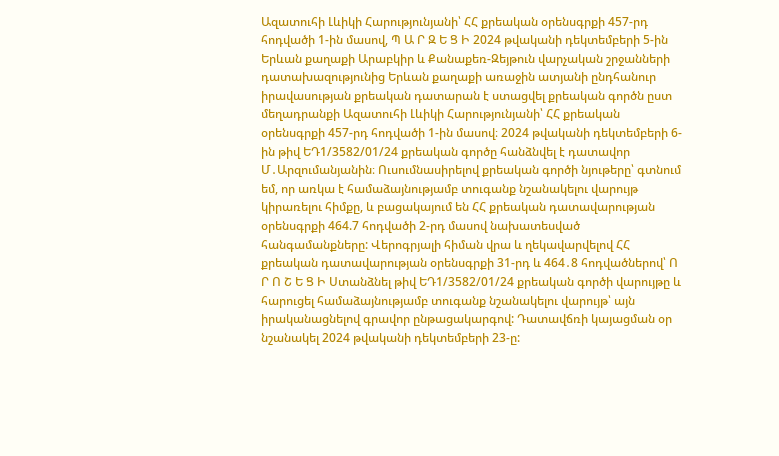Ազատուհի Լևիկի Հարությունյանի՝ ՀՀ քրեական օրենսգրքի 457-րդ հոդվածի 1-ին մասով, Պ Ա Ր Զ Ե Ց Ի 2024 թվականի դեկտեմբերի 5-ին Երևան քաղաքի Արաբկիր և Քանաքեռ-Զեյթուն վարչական շրջանների դատախազությունից Երևան քաղաքի առաջին ատյանի ընդհանուր իրավասության քրեական դատարան է ստացվել քրեական գործն ըստ մեղադրանքի Ազատուհի Լևիկի Հարությունյանի՝ ՀՀ քրեական օրենսգրքի 457-րդ հոդվածի 1-ին մասով։ 2024 թվականի դեկտեմբերի 6-ին թիվ ԵԴ1/3582/01/24 քրեական գործը հանձնվել է դատավոր Մ․Արզումանյանին։ Ուսումնասիրելով քրեական գործի նյութերը՝ գտնում եմ, որ առկա է համաձայնությամբ տուգանք նշանակելու վարույթ կիրառելու հիմքը, և բացակայում են ՀՀ քրեական դատավարության օրենսգրքի 464.7 հոդվածի 2-րդ մասով նախատեսված հանգամանքները: Վերոգրյալի հիման վրա և ղեկավարվելով ՀՀ քրեական դատավարության օրենսգրքի 31-րդ և 464․8 հոդվածներով՝ Ո Ր Ո Շ Ե Ց Ի Ստանձնել թիվ ԵԴ1/3582/01/24 քրեական գործի վարույթը և հարուցել համաձայնությամբ տուգանք նշանակելու վարույթ՝ այն իրականացնելով գրավոր ընթացակարգով: Դատավճռի կայացման օր նշանակել 2024 թվականի դեկտեմբերի 23-ը: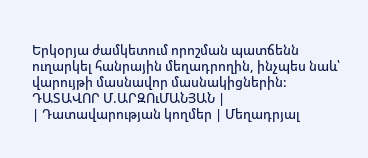Երկօրյա ժամկետում որոշման պատճենն ուղարկել հանրային մեղադրողին, ինչպես նաև՝ վարույթի մասնավոր մասնակիցներին: ԴԱՏԱՎՈՐ Մ.ԱՐԶՈւՄԱՆՅԱՆ |
| Դատավարության կողմեր | Մեղադրյալ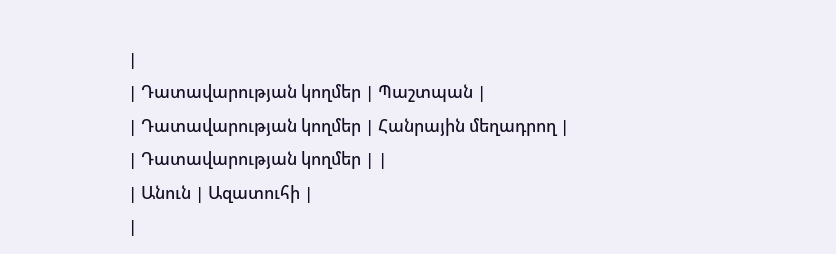|
| Դատավարության կողմեր | Պաշտպան |
| Դատավարության կողմեր | Հանրային մեղադրող |
| Դատավարության կողմեր | |
| Անուն | Ազատուհի |
|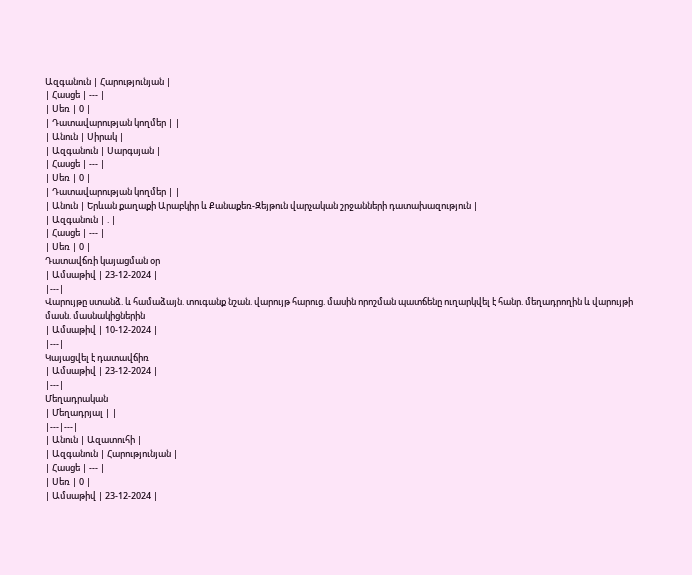Ազգանուն | Հարությունյան |
| Հասցե | --- |
| Սեռ | 0 |
| Դատավարության կողմեր | |
| Անուն | Սիրակ |
| Ազգանուն | Սարգսյան |
| Հասցե | --- |
| Սեռ | 0 |
| Դատավարության կողմեր | |
| Անուն | Երևան քաղաքի Արաբկիր և Քանաքեռ-Զեյթուն վարչական շրջանների դատախազություն |
| Ազգանուն | . |
| Հասցե | --- |
| Սեռ | 0 |
Դատավճռի կայացման օր
| Ամսաթիվ | 23-12-2024 |
|---|
Վարույթը ստանձ. և համաձայն. տուգանք նշան. վարույթ հարուց. մասին որոշման պատճենը ուղարկվել է հանր. մեղադրողին և վարույթի մասն. մասնակիցներին
| Ամսաթիվ | 10-12-2024 |
|---|
Կայացվել է դատավճիռ
| Ամսաթիվ | 23-12-2024 |
|---|
Մեղադրական
| Մեղադրյալ | |
|---|---|
| Անուն | Ազատուհի |
| Ազգանուն | Հարությունյան |
| Հասցե | --- |
| Սեռ | 0 |
| Ամսաթիվ | 23-12-2024 |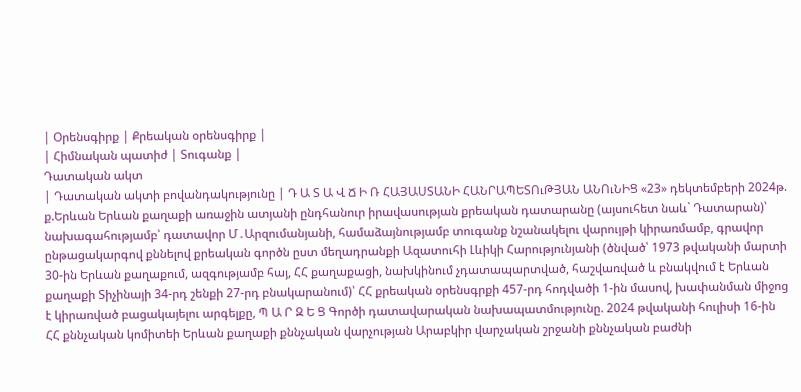| Օրենսգիրք | Քրեական օրենսգիրք |
| Հիմնական պատիժ | Տուգանք |
Դատական ակտ
| Դատական ակտի բովանդակությունը | Դ Ա Տ Ա Վ Ճ Ի Ռ ՀԱՅԱՍՏԱՆԻ ՀԱՆՐԱՊԵՏՈւԹՅԱՆ ԱՆՈւՆԻՑ «23» դեկտեմբերի 2024թ. ք.Երևան Երևան քաղաքի առաջին ատյանի ընդհանուր իրավասության քրեական դատարանը (այսուհետ նաև` Դատարան)՝ նախագահությամբ՝ դատավոր Մ․Արզումանյանի, համաձայնությամբ տուգանք նշանակելու վարույթի կիրառմամբ, գրավոր ընթացակարգով քննելով քրեական գործն ըստ մեղադրանքի Ազատուհի Լևիկի Հարությունյանի (ծնված՝ 1973 թվականի մարտի 30-ին Երևան քաղաքում, ազգությամբ հայ, ՀՀ քաղաքացի, նախկինում չդատապարտված, հաշվառված և բնակվում է Երևան քաղաքի Տիչինայի 34-րդ շենքի 27-րդ բնակարանում)՝ ՀՀ քրեական օրենսգրքի 457-րդ հոդվածի 1-ին մասով, խափանման միջոց է կիրառված բացակայելու արգելքը, Պ Ա Ր Զ Ե Ց Գործի դատավարական նախապատմությունը. 2024 թվականի հուլիսի 16-ին ՀՀ քննչական կոմիտեի Երևան քաղաքի քննչական վարչության Արաբկիր վարչական շրջանի քննչական բաժնի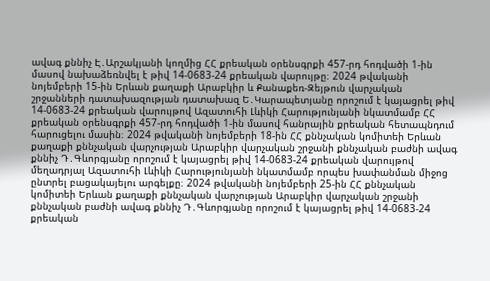ավագ քննիչ Է․Արշակյանի կողմից ՀՀ քրեական օրենսգրքի 457-րդ հոդվածի 1-ին մասով նախաձեռնվել է թիվ 14-0683-24 քրեական վարույթը։ 2024 թվականի նոյեմբերի 15-ին Երևան քաղաքի Արաբկիր և Քանաքեռ-Զեյթուն վարչական շրջանների դատախազության դատախազ Ե․Կարապետյանը որոշում է կայացրել թիվ 14-0683-24 քրեական վարույթով Ազատուհի Լևիկի Հարությունյանի նկատմամբ ՀՀ քրեական օրենսգրքի 457-րդ հոդվածի 1-ին մասով հանրային քրեական հետապնդում հարուցելու մասին։ 2024 թվականի նոյեմբերի 18-ին ՀՀ քննչական կոմիտեի Երևան քաղաքի քննչական վարչության Արաբկիր վարչական շրջանի քննչական բաժնի ավագ քննիչ Դ․Գևորգյանը որոշում է կայացրել թիվ 14-0683-24 քրեական վարույթով մեղադրյալ Ազատուհի Լևիկի Հարությունյանի նկատմամբ որպես խափանման միջոց ընտրել բացակայելու արգելքը։ 2024 թվականի նոյեմբերի 25-ին ՀՀ քննչական կոմիտեի Երևան քաղաքի քննչական վարչության Արաբկիր վարչական շրջանի քննչական բաժնի ավագ քննիչ Դ․Գևորգյանը որոշում է կայացրել թիվ 14-0683-24 քրեական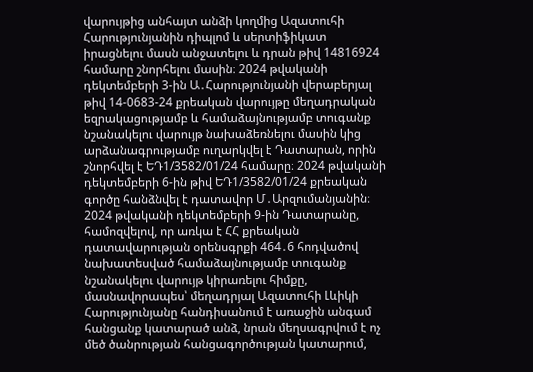վարույթից անհայտ անձի կողմից Ազատուհի Հարությունյանին դիպլոմ և սերտիֆիկատ իրացնելու մասն անջատելու և դրան թիվ 14816924 համարը շնորհելու մասին։ 2024 թվականի դեկտեմբերի 3-ին Ա․Հարությունյանի վերաբերյալ թիվ 14-0683-24 քրեական վարույթը մեղադրական եզրակացությամբ և համաձայնությամբ տուգանք նշանակելու վարույթ նախաձեռնելու մասին կից արձանագրությամբ ուղարկվել է Դատարան, որին շնորհվել է ԵԴ1/3582/01/24 համարը։ 2024 թվականի դեկտեմբերի 6-ին թիվ ԵԴ1/3582/01/24 քրեական գործը հանձնվել է դատավոր Մ․Արզումանյանին։ 2024 թվականի դեկտեմբերի 9-ին Դատարանը, համոզվելով, որ առկա է ՀՀ քրեական դատավարության օրենսգրքի 464․6 հոդվածով նախատեսված համաձայնությամբ տուգանք նշանակելու վարույթ կիրառելու հիմքը, մասնավորապես՝ մեղադրյալ Ազատուհի Լևիկի Հարությունյանը հանդիսանում է առաջին անգամ հանցանք կատարած անձ, նրան մեղսագրվում է ոչ մեծ ծանրության հանցագործության կատարում,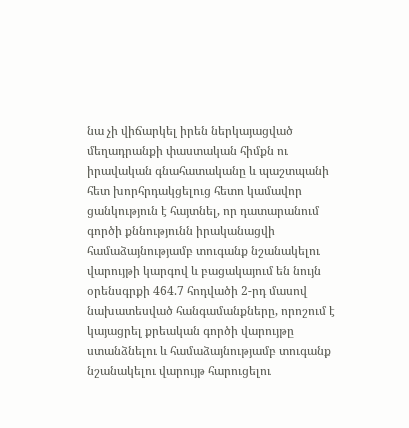նա չի վիճարկել իրեն ներկայացված մեղադրանքի փաստական հիմքն ու իրավական գնահատականը և պաշտպանի հետ խորհրդակցելուց հետո կամավոր ցանկություն է հայտնել, որ դատարանում գործի քննությունն իրականացվի համաձայնությամբ տուգանք նշանակելու վարույթի կարգով և բացակայում են նույն օրենսգրքի 464.7 հոդվածի 2-րդ մասով նախատեսված հանգամանքները, որոշում է կայացրել քրեական գործի վարույթը ստանձնելու և համաձայնությամբ տուգանք նշանակելու վարույթ հարուցելու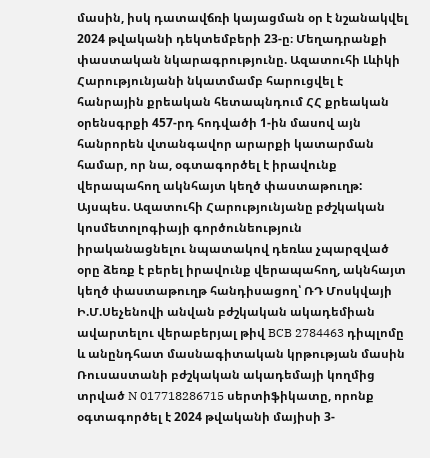մասին, իսկ դատավճռի կայացման օր է նշանակվել 2024 թվականի դեկտեմբերի 23-ը։ Մեղադրանքի փաստական նկարագրությունը. Ազատուհի Լևիկի Հարությունյանի նկատմամբ հարուցվել է հանրային քրեական հետապնդում ՀՀ քրեական օրենսգրքի 457-րդ հոդվածի 1-ին մասով այն հանրորեն վտանգավոր արարքի կատարման համար, որ նա, օգտագործել է իրավունք վերապահող ակնհայտ կեղծ փաստաթուղթ: Այսպես. Ազատուհի Հարությունյանը բժշկական կոսմետոլոգիայի գործունեություն իրականացնելու նպատակով դեռևս չպարզված օրը ձեռք է բերել իրավունք վերապահող, ակնհայտ կեղծ փաստաթուղթ հանդիսացող՝ ՌԴ Մոսկվայի Ի.Մ.Սեչենովի անվան բժշկական ակադեմիան ավարտելու վերաբերյալ թիվ BCB 2784463 դիպլոմը և անընդհատ մասնագիտական կրթության մասին Ռուսաստանի բժշկական ակադեմայի կողմից տրված N 017718286715 սերտիֆիկատը, որոնք օգտագործել է 2024 թվականի մայիսի 3-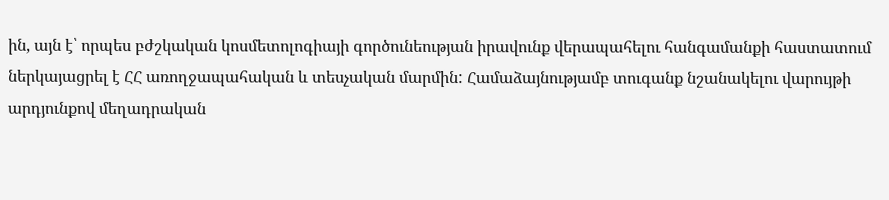ին, այն է՝ որպես բժշկական կոսմետոլոգիայի գործունեության իրավունք վերապահելու հանգամանքի հաստատում ներկայացրել է ՀՀ առողջապահական և տեսչական մարմին: Համաձայնությամբ տուգանք նշանակելու վարույթի արդյունքով մեղադրական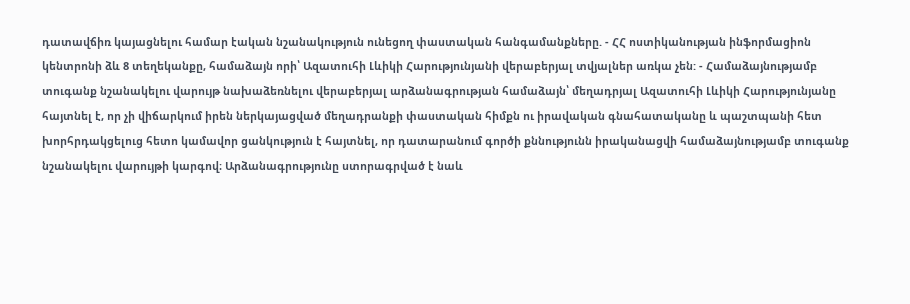դատավճիռ կայացնելու համար էական նշանակություն ունեցող փաստական հանգամանքները. - ՀՀ ոստիկանության ինֆորմացիոն կենտրոնի ձև 8 տեղեկանքը, համաձայն որի՝ Ազատուհի Լևիկի Հարությունյանի վերաբերյալ տվյալներ առկա չեն: - Համաձայնությամբ տուգանք նշանակելու վարույթ նախաձեռնելու վերաբերյալ արձանագրության համաձայն՝ մեղադրյալ Ազատուհի Լևիկի Հարությունյանը հայտնել է, որ չի վիճարկում իրեն ներկայացված մեղադրանքի փաստական հիմքն ու իրավական գնահատականը և պաշտպանի հետ խորհրդակցելուց հետո կամավոր ցանկություն է հայտնել, որ դատարանում գործի քննությունն իրականացվի համաձայնությամբ տուգանք նշանակելու վարույթի կարգով։ Արձանագրությունը ստորագրված է նաև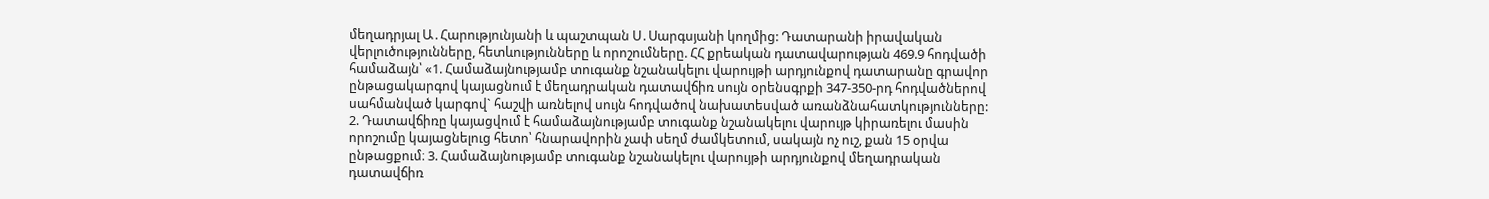մեղադրյալ Ա․Հարությունյանի և պաշտպան Ս․Սարգսյանի կողմից: Դատարանի իրավական վերլուծությունները, հետևությունները և որոշումները. ՀՀ քրեական դատավարության 469.9 հոդվածի համաձայն՝ «1. Համաձայնությամբ տուգանք նշանակելու վարույթի արդյունքով դատարանը գրավոր ընթացակարգով կայացնում է մեղադրական դատավճիռ սույն օրենսգրքի 347-350-րդ հոդվածներով սահմանված կարգով` հաշվի առնելով սույն հոդվածով նախատեսված առանձնահատկությունները: 2. Դատավճիռը կայացվում է համաձայնությամբ տուգանք նշանակելու վարույթ կիրառելու մասին որոշումը կայացնելուց հետո՝ հնարավորին չափ սեղմ ժամկետում, սակայն ոչ ուշ, քան 15 օրվա ընթացքում։ 3. Համաձայնությամբ տուգանք նշանակելու վարույթի արդյունքով մեղադրական դատավճիռ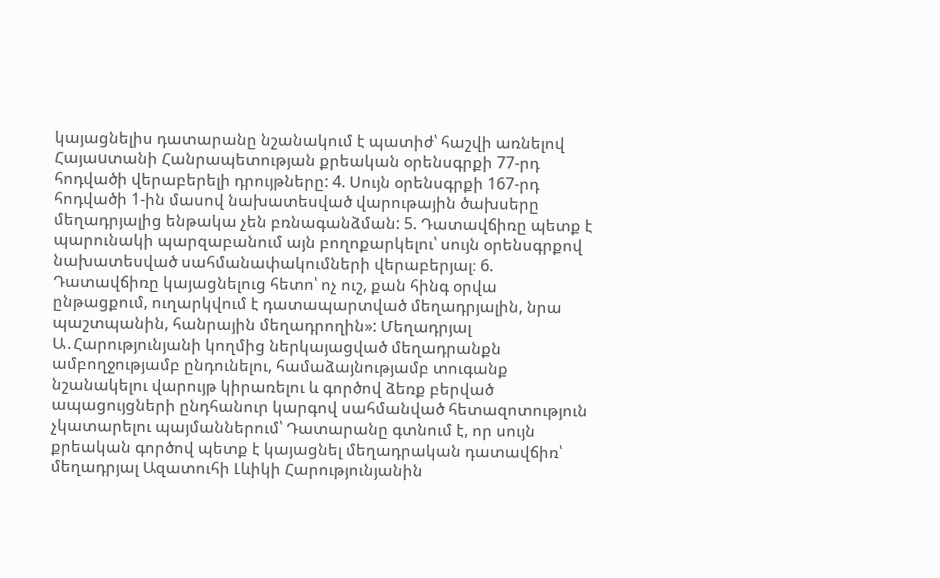կայացնելիս դատարանը նշանակում է պատիժ՝ հաշվի առնելով Հայաuտանի Հանրապետության քրեական օրենսգրքի 77-րդ հոդվածի վերաբերելի դրույթները: 4. Սույն օրենսգրքի 167-րդ հոդվածի 1-ին մասով նախատեսված վարութային ծախսերը մեղադրյալից ենթակա չեն բռնագանձման: 5. Դատավճիռը պետք է պարունակի պարզաբանում այն բողոքարկելու՝ սույն օրենսգրքով նախատեսված սահմանափակումների վերաբերյալ։ 6. Դատավճիռը կայացնելուց հետո՝ ոչ ուշ, քան հինգ օրվա ընթացքում, ուղարկվում է դատապարտված մեղադրյալին, նրա պաշտպանին, հանրային մեղադրողին»: Մեղադրյալ Ա․Հարությունյանի կողմից ներկայացված մեղադրանքն ամբողջությամբ ընդունելու, համաձայնությամբ տուգանք նշանակելու վարույթ կիրառելու և գործով ձեռք բերված ապացույցների ընդհանուր կարգով սահմանված հետազոտություն չկատարելու պայմաններում՝ Դատարանը գտնում է, որ սույն քրեական գործով պետք է կայացնել մեղադրական դատավճիռ՝ մեղադրյալ Ազատուհի Լևիկի Հարությունյանին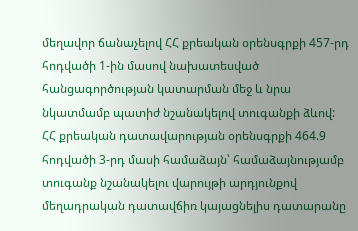մեղավոր ճանաչելով ՀՀ քրեական օրենսգրքի 457-րդ հոդվածի 1-ին մասով նախատեսված հանցագործության կատարման մեջ և նրա նկատմամբ պատիժ նշանակելով տուգանքի ձևով: ՀՀ քրեական դատավարության օրենսգրքի 464.9 հոդվածի 3-րդ մասի համաձայն՝ համաձայնությամբ տուգանք նշանակելու վարույթի արդյունքով մեղադրական դատավճիռ կայացնելիս դատարանը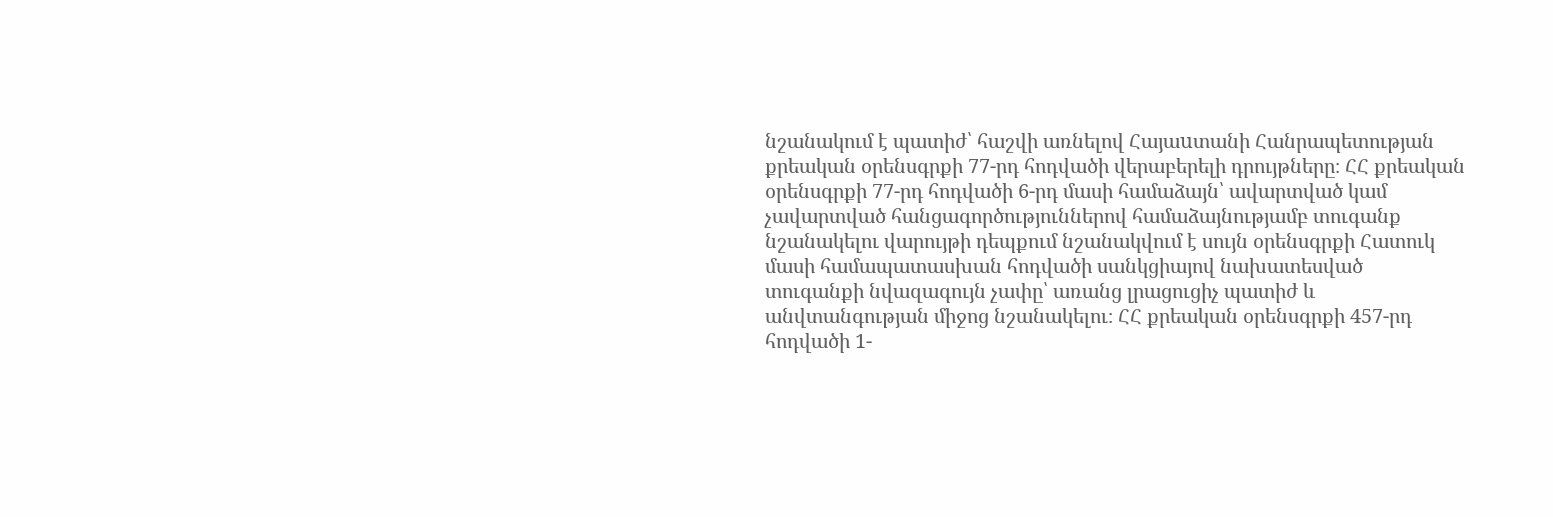նշանակում է պատիժ՝ հաշվի առնելով Հայաuտանի Հանրապետության քրեական օրենսգրքի 77-րդ հոդվածի վերաբերելի դրույթները։ ՀՀ քրեական օրենսգրքի 77-րդ հոդվածի 6-րդ մասի համաձայն՝ ավարտված կամ չավարտված հանցագործություններով համաձայնությամբ տուգանք նշանակելու վարույթի դեպքում նշանակվում է սույն օրենսգրքի Հատուկ մասի համապատասխան հոդվածի սանկցիայով նախատեսված տուգանքի նվազագույն չափը՝ առանց լրացուցիչ պատիժ և անվտանգության միջոց նշանակելու։ ՀՀ քրեական օրենսգրքի 457-րդ հոդվածի 1-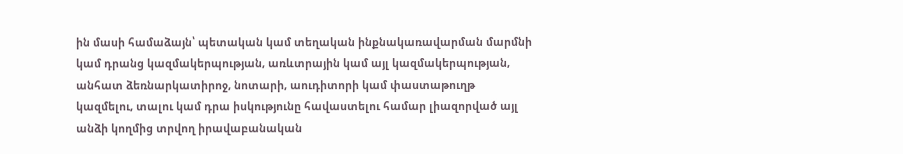ին մասի համաձայն՝ պետական կամ տեղական ինքնակառավարման մարմնի կամ դրանց կազմակերպության, առևտրային կամ այլ կազմակերպության, անհատ ձեռնարկատիրոջ, նոտարի, աուդիտորի կամ փաստաթուղթ կազմելու, տալու կամ դրա իսկությունը հավաստելու համար լիազորված այլ անձի կողմից տրվող իրավաբանական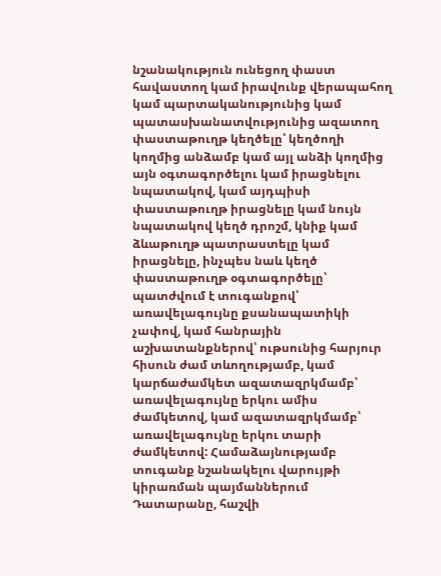նշանակություն ունեցող փաստ հավաստող կամ իրավունք վերապահող կամ պարտականությունից կամ պատասխանատվությունից ազատող փաստաթուղթ կեղծելը՝ կեղծողի կողմից անձամբ կամ այլ անձի կողմից այն օգտագործելու կամ իրացնելու նպատակով, կամ այդպիսի փաստաթուղթ իրացնելը կամ նույն նպատակով կեղծ դրոշմ, կնիք կամ ձևաթուղթ պատրաստելը կամ իրացնելը, ինչպես նաև կեղծ փաստաթուղթ օգտագործելը՝ պատժվում է տուգանքով՝ առավելագույնը քսանապատիկի չափով, կամ հանրային աշխատանքներով՝ ութսունից հարյուր հիսուն ժամ տևողությամբ, կամ կարճաժամկետ ազատազրկմամբ՝ առավելագույնը երկու ամիս ժամկետով, կամ ազատազրկմամբ՝ առավելագույնը երկու տարի ժամկետով: Համաձայնությամբ տուգանք նշանակելու վարույթի կիրառման պայմաններում Դատարանը, հաշվի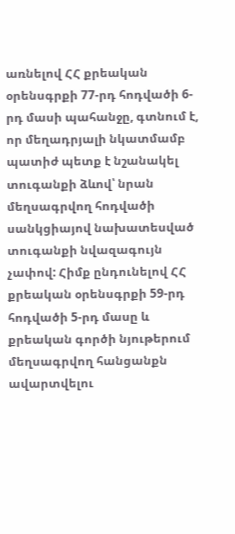առնելով ՀՀ քրեական օրենսգրքի 77-րդ հոդվածի 6-րդ մասի պահանջը, գտնում է, որ մեղադրյալի նկատմամբ պատիժ պետք է նշանակել տուգանքի ձևով՝ նրան մեղսագրվող հոդվածի սանկցիայով նախատեսված տուգանքի նվազագույն չափով: Հիմք ընդունելով ՀՀ քրեական օրենսգրքի 59-րդ հոդվածի 5-րդ մասը և քրեական գործի նյութերում մեղսագրվող հանցանքն ավարտվելու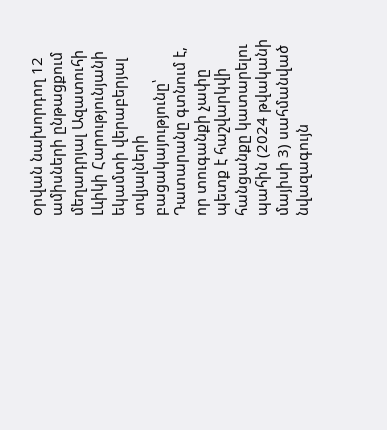օրվան նախորդող 12 ամիսների ընթացքում մեղադրյալ Ազատուհի Լևիկի Հարությունյանի եկամտի վերաբերյալ տվյալների բացակայությունը՝ Դատարանը գտնում է, որ տուգանքի չափը պետք է հաշվարկվի հանցանքը կատարելու պահին (2024 թվականի մայիսի 3) սահմանված նվազագույն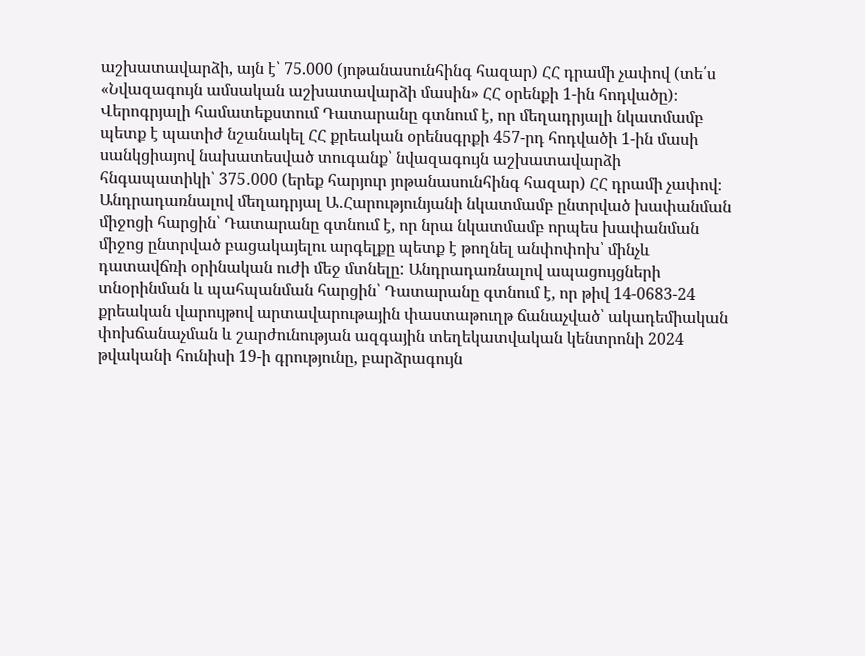աշխատավարձի, այն է՝ 75.000 (յոթանասունհինգ հազար) ՀՀ դրամի չափով (տե՛ս «Նվազագույն ամսական աշխատավարձի մասին» ՀՀ օրենքի 1-ին հոդվածը)։ Վերոգրյալի համատեքստում Դատարանը գտնում է, որ մեղադրյալի նկատմամբ պետք է պատիժ նշանակել ՀՀ քրեական օրենսգրքի 457-րդ հոդվածի 1-ին մասի սանկցիայով նախատեսված տուգանք՝ նվազագույն աշխատավարձի հնգապատիկի՝ 375․000 (երեք հարյուր յոթանասունհինգ հազար) ՀՀ դրամի չափով։ Անդրադառնալով մեղադրյալ Ա․Հարությունյանի նկատմամբ ընտրված խափանման միջոցի հարցին՝ Դատարանը գտնում է, որ նրա նկատմամբ որպես խափանման միջոց ընտրված բացակայելու արգելքը պետք է թողնել անփոփոխ՝ մինչև դատավճռի օրինական ուժի մեջ մտնելը: Անդրադառնալով ապացույցների տնօրինման և պահպանման հարցին՝ Դատարանը գտնում է, որ թիվ 14-0683-24 քրեական վարույթով արտավարութային փաստաթուղթ ճանաչված՝ ակադեմիական փոխճանաչման և շարժունության ազգային տեղեկատվական կենտրոնի 2024 թվականի հունիսի 19-ի գրությունը, բարձրագույն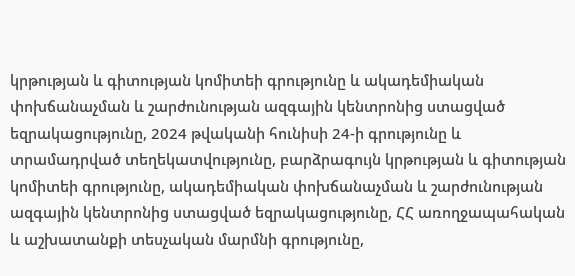կրթության և գիտության կոմիտեի գրությունը և ակադեմիական փոխճանաչման և շարժունության ազգային կենտրոնից ստացված եզրակացությունը, 2024 թվականի հունիսի 24-ի գրությունը և տրամադրված տեղեկատվությունը, բարձրագույն կրթության և գիտության կոմիտեի գրությունը, ակադեմիական փոխճանաչման և շարժունության ազգային կենտրոնից ստացված եզրակացությունը, ՀՀ առողջապահական և աշխատանքի տեսչական մարմնի գրությունը,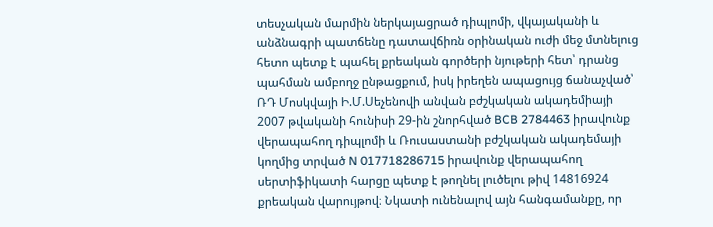տեսչական մարմին ներկայացրած դիպլոմի, վկայականի և անձնագրի պատճենը դատավճիռն օրինական ուժի մեջ մտնելուց հետո պետք է պահել քրեական գործերի նյութերի հետ՝ դրանց պահման ամբողջ ընթացքում, իսկ իրեղեն ապացույց ճանաչված՝ ՌԴ Մոսկվայի Ի.Մ.Սեչենովի անվան բժշկական ակադեմիայի 2007 թվականի հունիսի 29-ին շնորհված BCB 2784463 իրավունք վերապահող դիպլոմի և Ռուսաստանի բժշկական ակադեմայի կողմից տրված N 017718286715 իրավունք վերապահող սերտիֆիկատի հարցը պետք է թողնել լուծելու թիվ 14816924 քրեական վարույթով։ Նկատի ունենալով այն հանգամանքը, որ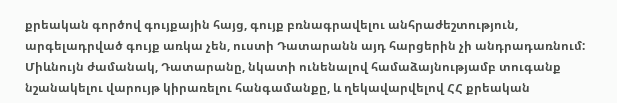քրեական գործով գույքային հայց, գույք բռնագրավելու անհրաժեշտություն, արգելադրված գույք առկա չեն, ուստի Դատարանն այդ հարցերին չի անդրադառնում: Միևնույն ժամանակ, Դատարանը, նկատի ունենալով համաձայնությամբ տուգանք նշանակելու վարույթ կիրառելու հանգամանքը, և ղեկավարվելով ՀՀ քրեական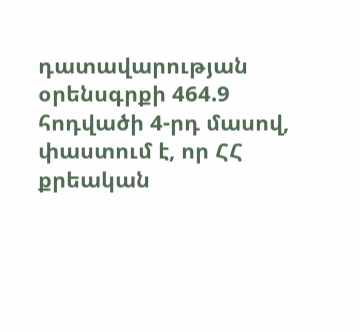դատավարության օրենսգրքի 464.9 հոդվածի 4-րդ մասով, փաստում է, որ ՀՀ քրեական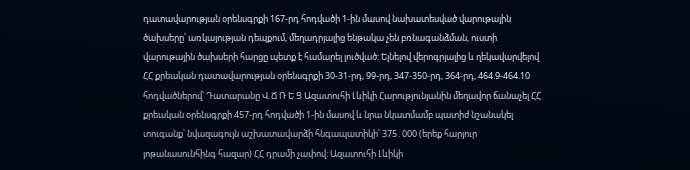դատավարության օրենսգրքի 167-րդ հոդվածի 1-ին մասով նախատեսված վարութային ծախսերը՝ առկայության դեպքում, մեղադրյալից ենթակա չեն բռնագանձման, ուստի վարութային ծախսերի հարցը պետք է համարել լուծված: Ելնելով վերոգրյալից և ղեկավարվելով ՀՀ քրեական դատավարության օրենսգրքի 30-31-րդ, 99-րդ, 347-350-րդ, 364-րդ, 464.9-464.10 հոդվածներով՝ Դատարանը Վ Ճ Ռ Ե Ց Ազատուհի Լևիկի Հարությունյանին մեղավոր ճանաչել ՀՀ քրեական օրենսգրքի 457-րդ հոդվածի 1-ին մասով և նրա նկատմամբ պատիժ նշանակել տուգանք՝ նվազագույն աշխատավարձի հնգապատիկի՝ 375․000 (երեք հարյուր յոթանասունհինգ հազար) ՀՀ դրամի չափով: Ազատուհի Լևիկի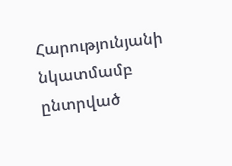Հարությունյանի նկատմամբ ընտրված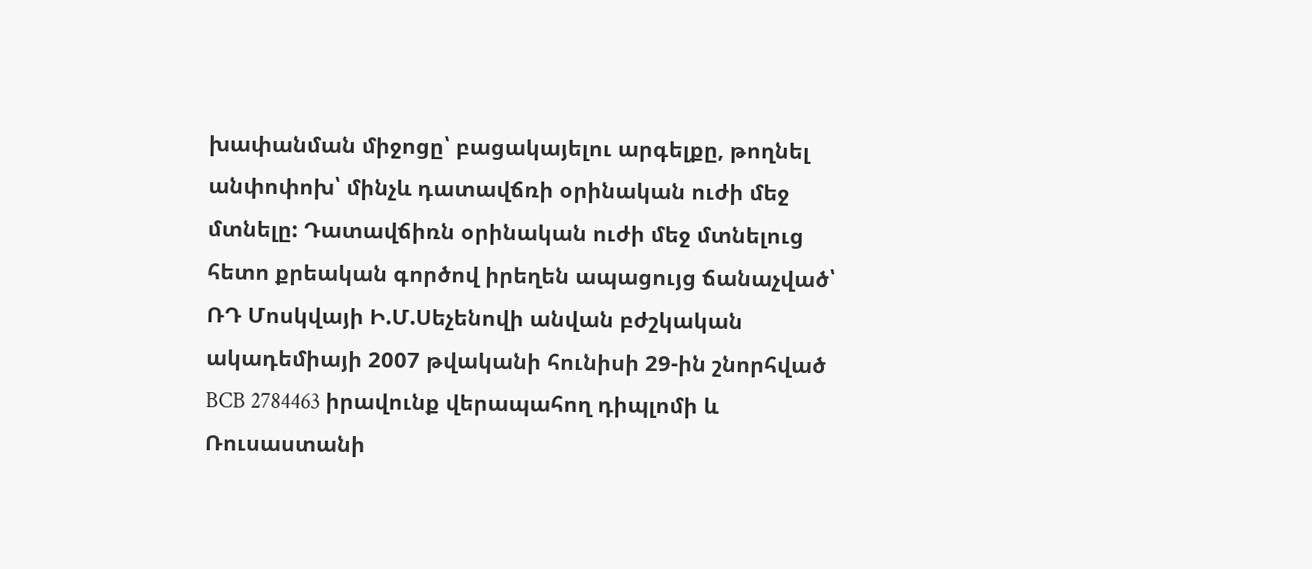խափանման միջոցը՝ բացակայելու արգելքը, թողնել անփոփոխ՝ մինչև դատավճռի օրինական ուժի մեջ մտնելը: Դատավճիռն օրինական ուժի մեջ մտնելուց հետո քրեական գործով իրեղեն ապացույց ճանաչված՝ ՌԴ Մոսկվայի Ի.Մ.Սեչենովի անվան բժշկական ակադեմիայի 2007 թվականի հունիսի 29-ին շնորհված BCB 2784463 իրավունք վերապահող դիպլոմի և Ռուսաստանի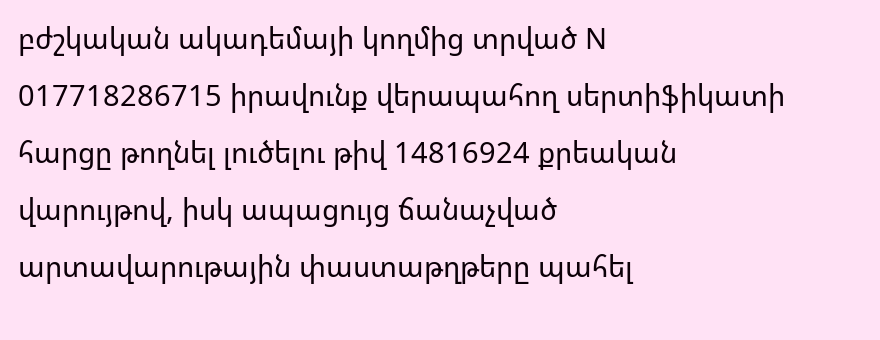բժշկական ակադեմայի կողմից տրված N 017718286715 իրավունք վերապահող սերտիֆիկատի հարցը թողնել լուծելու թիվ 14816924 քրեական վարույթով, իսկ ապացույց ճանաչված արտավարութային փաստաթղթերը պահել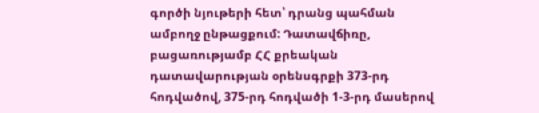գործի նյութերի հետ՝ դրանց պահման ամբողջ ընթացքում: Դատավճիռը, բացառությամբ ՀՀ քրեական դատավարության օրենսգրքի 373-րդ հոդվածով, 375-րդ հոդվածի 1-3-րդ մասերով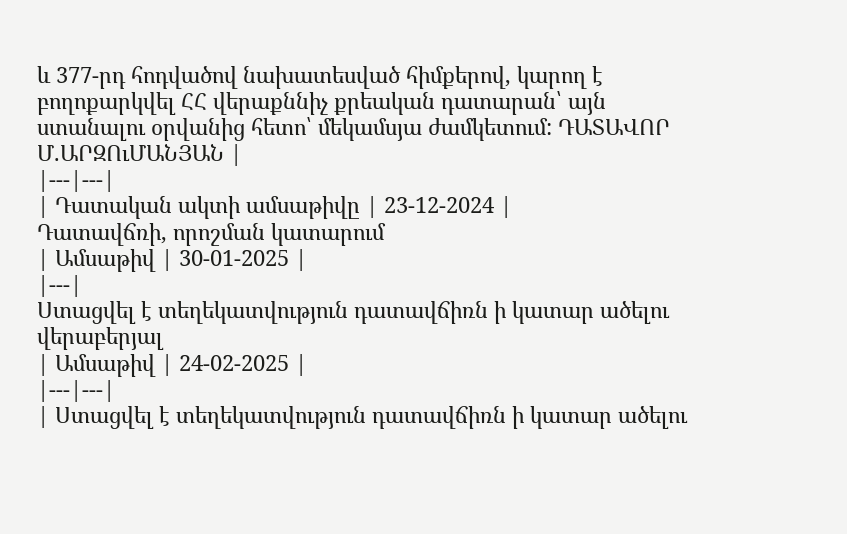և 377-րդ հոդվածով նախատեսված հիմքերով, կարող է բողոքարկվել ՀՀ վերաքննիչ քրեական դատարան՝ այն ստանալու օրվանից հետո՝ մեկամսյա ժամկետում: ԴԱՏԱՎՈՐ Մ.ԱՐԶՈւՄԱՆՅԱՆ |
|---|---|
| Դատական ակտի ամսաթիվը | 23-12-2024 |
Դատավճռի, որոշման կատարում
| Ամսաթիվ | 30-01-2025 |
|---|
Ստացվել է տեղեկատվություն դատավճիռն ի կատար ածելու վերաբերյալ
| Ամսաթիվ | 24-02-2025 |
|---|---|
| Ստացվել է տեղեկատվություն դատավճիռն ի կատար ածելու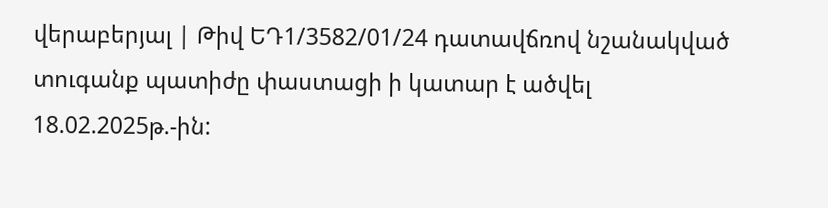վերաբերյալ | Թիվ ԵԴ1/3582/01/24 դատավճռով նշանակված տուգանք պատիժը փաստացի ի կատար է ածվել 18.02.2025թ.-ին: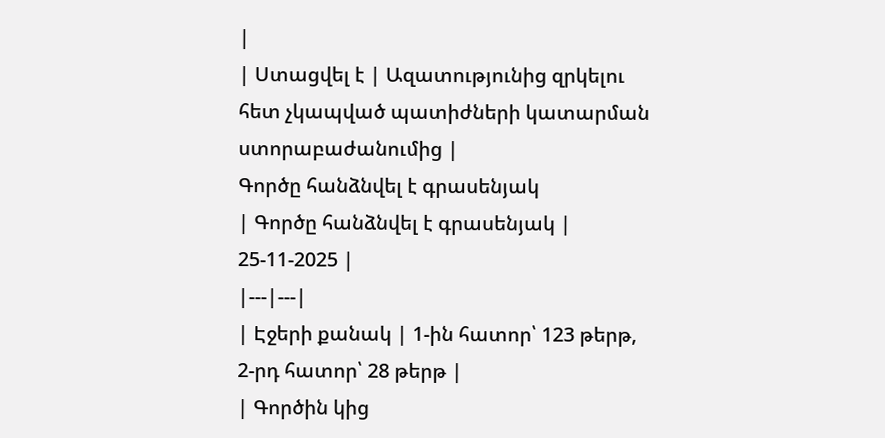|
| Ստացվել է | Ազատությունից զրկելու հետ չկապված պատիժների կատարման ստորաբաժանումից |
Գործը հանձնվել է գրասենյակ
| Գործը հանձնվել է գրասենյակ | 25-11-2025 |
|---|---|
| Էջերի քանակ | 1-ին հատոր՝ 123 թերթ, 2-րդ հատոր՝ 28 թերթ |
| Գործին կից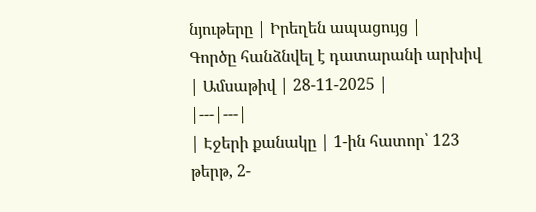նյութերը | Իրեղեն ապացույց |
Գործը հանձնվել է դատարանի արխիվ
| Ամսաթիվ | 28-11-2025 |
|---|---|
| Էջերի քանակը | 1-ին հատոր՝ 123 թերթ, 2-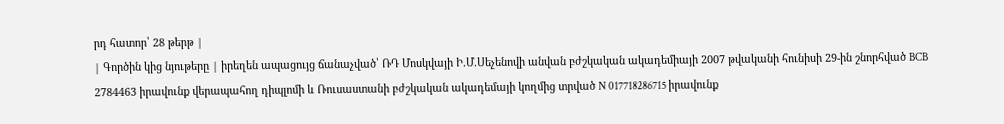րդ հատոր՝ 28 թերթ |
| Գործին կից նյութերը | իրեղեն ապացույց ճանաչված՝ ՌԴ Մոսկվայի Ի.Մ.Սեչենովի անվան բժշկական ակադեմիայի 2007 թվականի հունիսի 29-ին շնորհված BCB 2784463 իրավունք վերապահող դիպլոմի և Ռուսաստանի բժշկական ակադեմայի կողմից տրված N 017718286715 իրավունք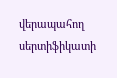վերապահող սերտիֆիկատի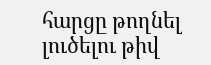հարցը թողնել լուծելու թիվ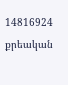14816924 քրեական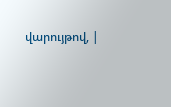վարույթով, |